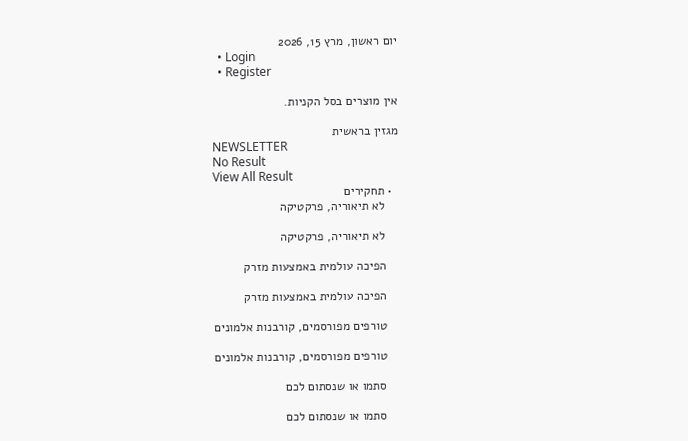יום ראשון, מרץ 15, 2026
  • Login
  • Register

אין מוצרים בסל הקניות.

מגזין בראשית
NEWSLETTER
No Result
View All Result
  • תחקירים
    לא תיאוריה, פרקטיקה

    לא תיאוריה, פרקטיקה

    הפיכה עולמית באמצעות מזרק

    הפיכה עולמית באמצעות מזרק

    טורפים מפורסמים, קורבנות אלמונים

    טורפים מפורסמים, קורבנות אלמונים

    סתמו או שנסתום לכם

    סתמו או שנסתום לכם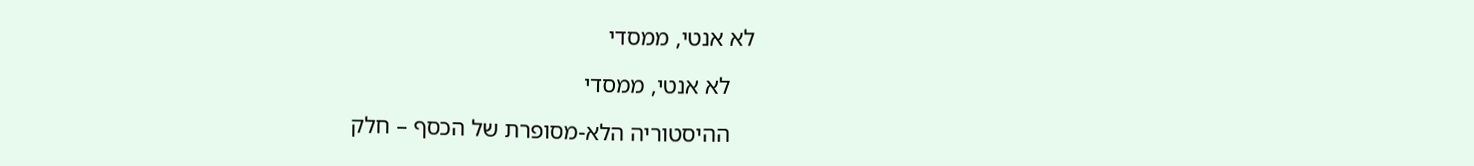לא אנטי, ממסדי

    לא אנטי, ממסדי

    ההיסטוריה הלא-מסופרת של הכסף – חלק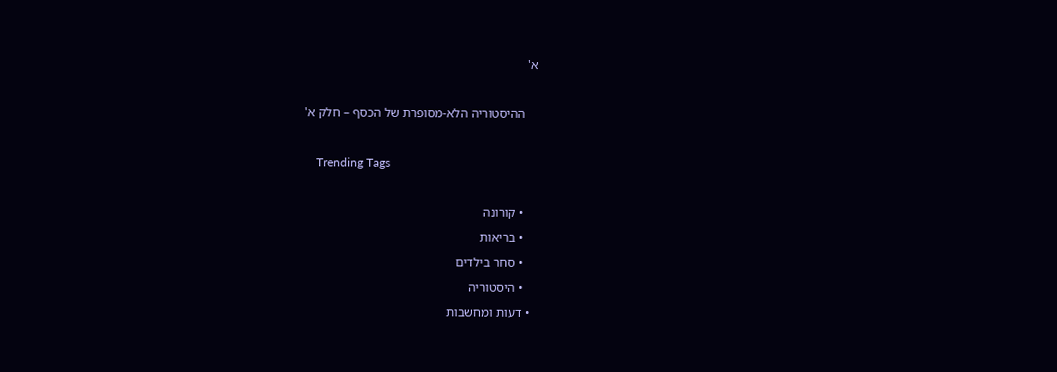א'

    ההיסטוריה הלא-מסופרת של הכסף – חלק א'

    Trending Tags

    • קורונה
    • בריאות
    • סחר בילדים
    • היסטוריה
  • דעות ומחשבות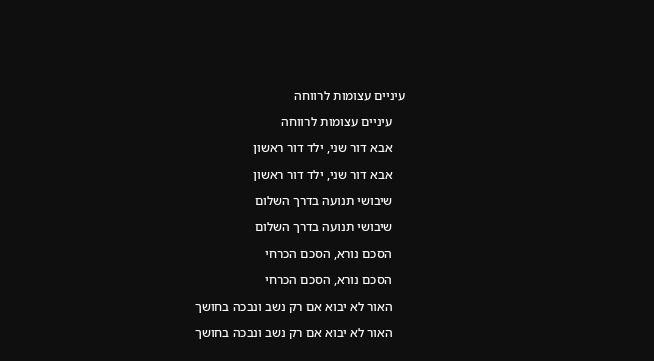עיניים עצומות לרווחה

    עיניים עצומות לרווחה

    אבא דור שני, ילד דור ראשון

    אבא דור שני, ילד דור ראשון

    שיבושי תנועה בדרך השלום

    שיבושי תנועה בדרך השלום

    הסכם נורא, הסכם הכרחי

    הסכם נורא, הסכם הכרחי

    האור לא יבוא אם רק נשב ונבכה בחושך

    האור לא יבוא אם רק נשב ונבכה בחושך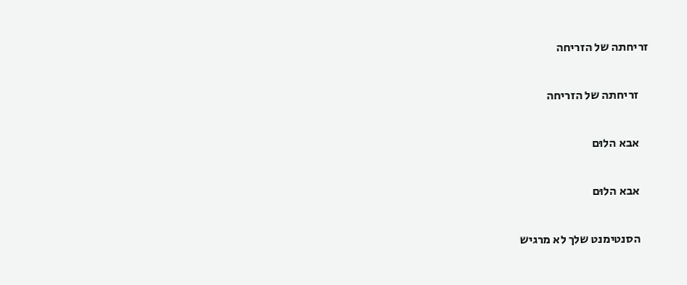זריחתה של הזריחה

    זריחתה של הזריחה

    אבא הלוּם

    אבא הלוּם

    הסנטימנט שלך לא מרגיש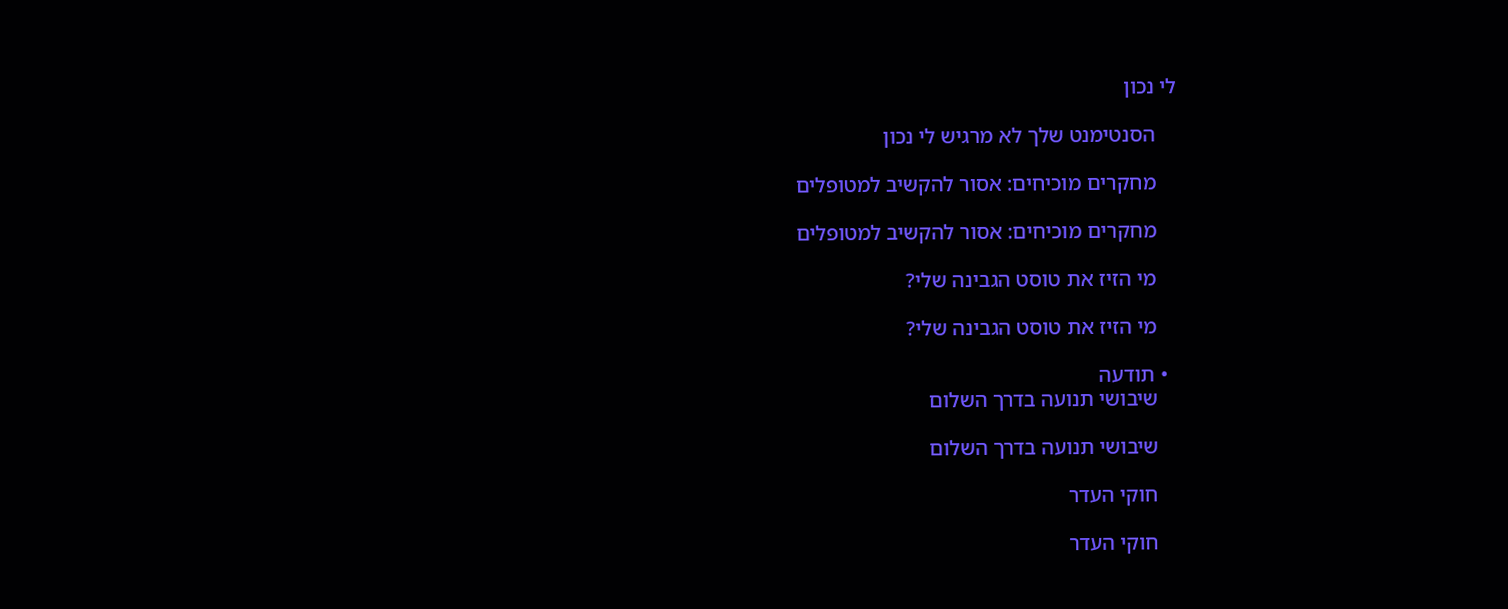לי נכון

    הסנטימנט שלך לא מרגיש לי נכון

    מחקרים מוכיחים: אסור להקשיב למטופלים

    מחקרים מוכיחים: אסור להקשיב למטופלים

    מי הזיז את טוסט הגבינה שלי?

    מי הזיז את טוסט הגבינה שלי?

  • תודעה
    שיבושי תנועה בדרך השלום

    שיבושי תנועה בדרך השלום

    חוקי העדר

    חוקי העדר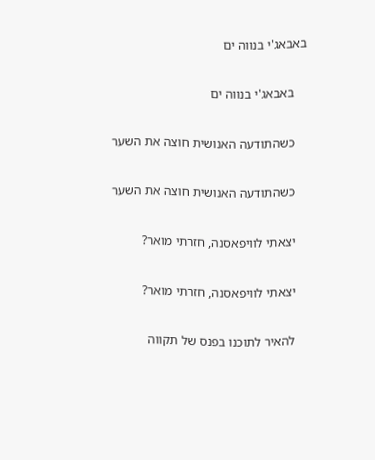באבאג'י בנווה ים

    באבאג'י בנווה ים

    כשהתודעה האנושית חוצה את השער

    כשהתודעה האנושית חוצה את השער

    יצאתי לוויפאסנה, חזרתי מואר?

    יצאתי לוויפאסנה, חזרתי מואר?

    להאיר לתוכנו בפנס של תקווה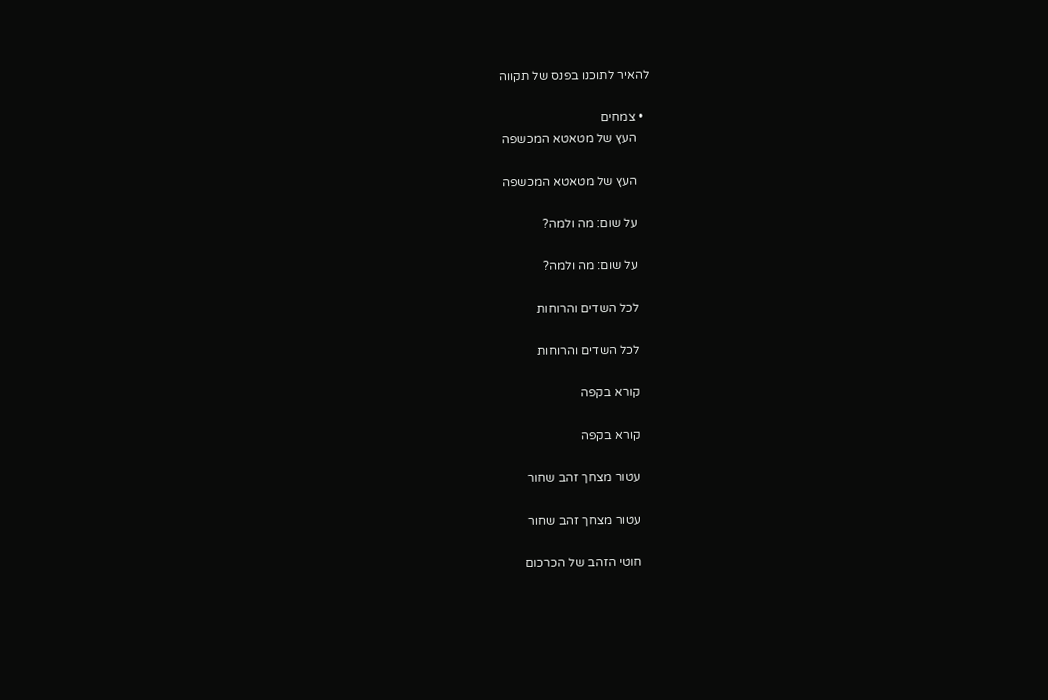להאיר לתוכנו בפנס של תקווה

  • צמחים
    העץ של מטאטא המכשפה

    העץ של מטאטא המכשפה

    על שום: מה ולמה?

    על שום: מה ולמה?

    לכל השדים והרוחות

    לכל השדים והרוחות

    קורא בקפה

    קורא בקפה

    עטור מצחך זהב שחור

    עטור מצחך זהב שחור

    חוטי הזהב של הכרכום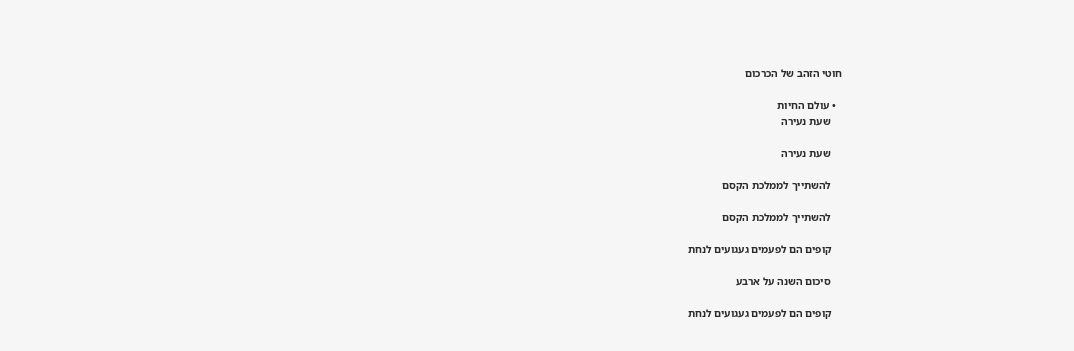חוטי הזהב של הכרכום

  • עולם החיות
    שעת נעירה

    שעת נעירה

    להשתייך לממלכת הקסם

    להשתייך לממלכת הקסם

    קופים הם לפעמים געגועים לנחת

    סיכום השנה על ארבע

    קופים הם לפעמים געגועים לנחת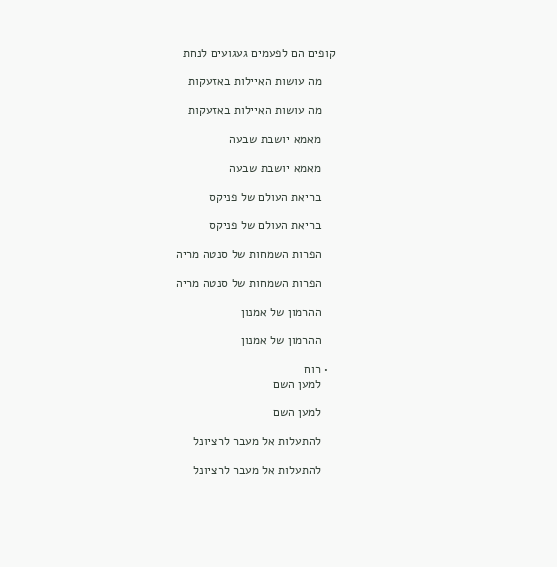קופים הם לפעמים געגועים לנחת

    מה עושות האיילות באזעקות

    מה עושות האיילות באזעקות

    מאמא יושבת שבעה

    מאמא יושבת שבעה

    בריאת העולם של פניקס

    בריאת העולם של פניקס

    הפרות השמחות של סנטה מריה

    הפרות השמחות של סנטה מריה

    ההרמון של אמנון

    ההרמון של אמנון

  • רוח
    למען השם

    למען השם

    להתעלות אל מעבר לרציונל

    להתעלות אל מעבר לרציונל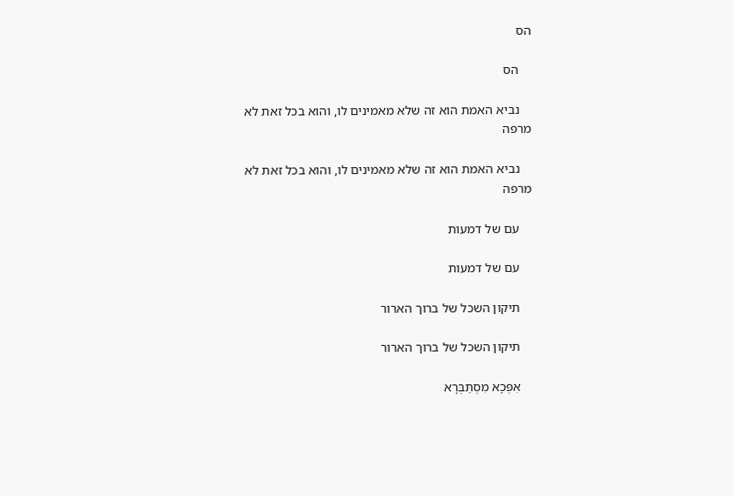הס

    הס

    נביא האמת הוא זה שלא מאמינים לו, והוא בכל זאת לא מרפה

    נביא האמת הוא זה שלא מאמינים לו, והוא בכל זאת לא מרפה

    עם של דמעות

    עם של דמעות

    תיקון השכל של ברוך הארור

    תיקון השכל של ברוך הארור

    אִפְּכָא מִסְתַּבְּרָא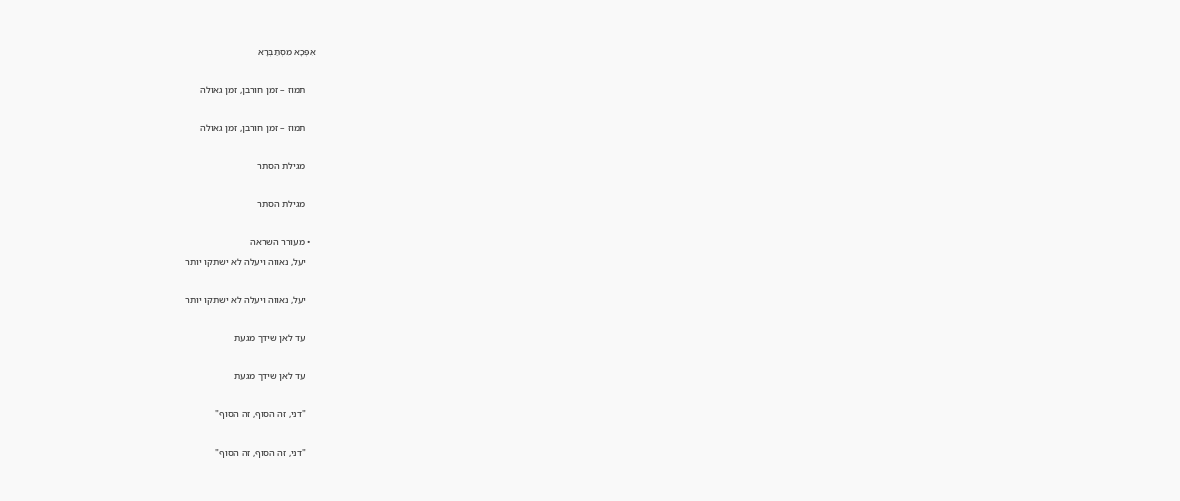אִפְּכָא מִסְתַּבְּרָא

    תמוז – זמן חורבן, זמן גאולה

    תמוז – זמן חורבן, זמן גאולה

    מגילת הסתר

    מגילת הסתר

  • מעורר השראה
    יעל, נאווה ויעלה לא ישתקו יותר

    יעל, נאווה ויעלה לא ישתקו יותר

    עד לאן שידך מגעת

    עד לאן שידך מגעת

    "דני, זה הסוף, זה הסוף"

    "דני, זה הסוף, זה הסוף"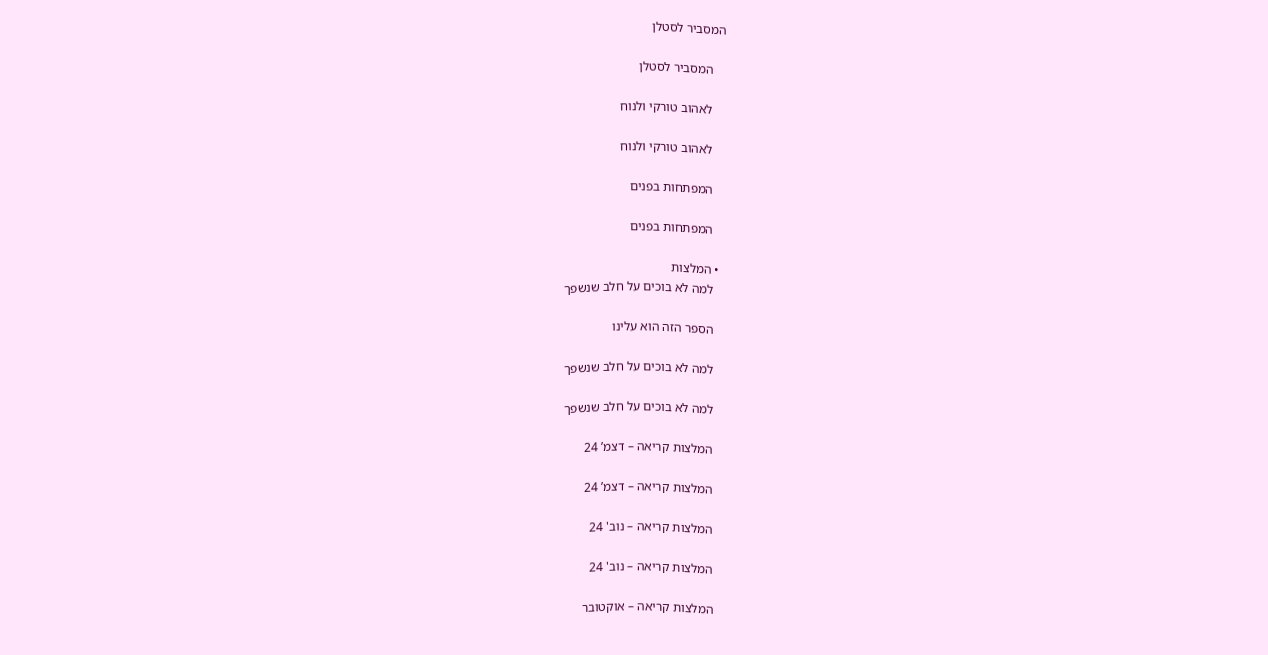המסביר לסטלן

    המסביר לסטלן

    לאהוב טורקי ולנוח

    לאהוב טורקי ולנוח

    המפתחות בפנים

    המפתחות בפנים

  • המלצות
    למה לא בוכים על חלב שנשפך

    הספר הזה הוא עלינו

    למה לא בוכים על חלב שנשפך

    למה לא בוכים על חלב שנשפך

    המלצות קריאה – דצמ’ 24

    המלצות קריאה – דצמ’ 24

    המלצות קריאה – נוב' 24

    המלצות קריאה – נוב' 24

    המלצות קריאה – אוקטובר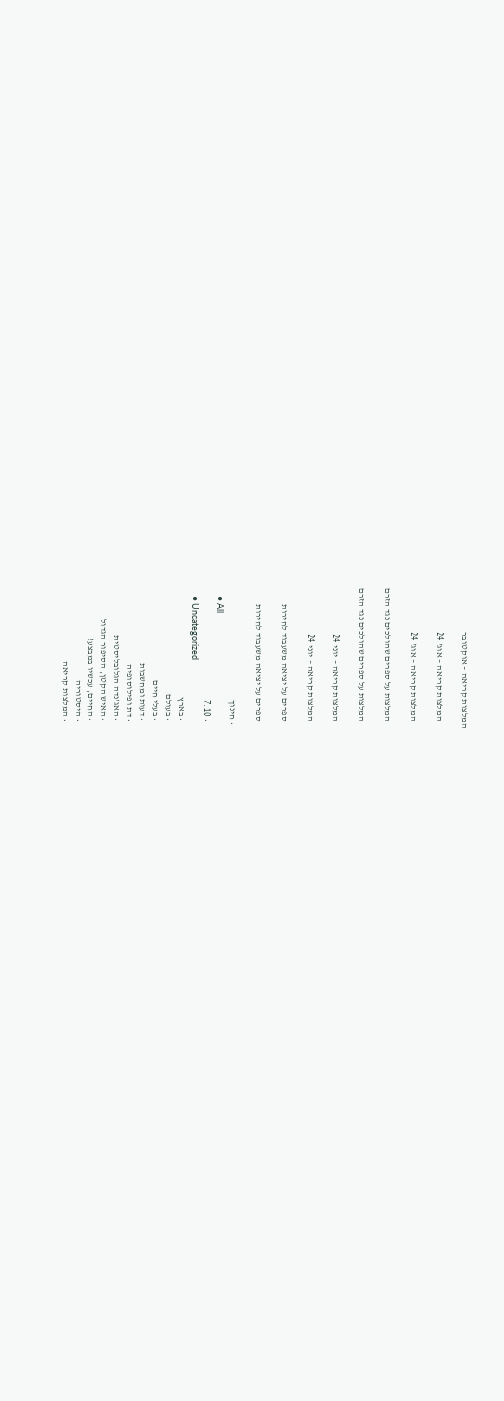המלצות קריאה – אוקטובר

    המלצות קריאה – אוג' 24

    המלצות קריאה – אוג' 24

    המלצות על ספרים שהולכים נגד הזרם

    המלצות על ספרים שהולכים נגד הזרם

    המלצות קריאה – יוני 24

    המלצות קריאה – יוני 24

    ספרים על יציאה משעבוד לחירות

    ספרים על יציאה משעבוד לחירות

  • חינוך
    • All
    • 7.10
    • Uncategorized
    • בארץ
    • בעולם
    • בעלי חיים
    • דעות ומחשבות
    • דת ופילוסופיה
    • האג'נדה הגלובליסטית
    • האיש הקטן, הסיפור הגדול
    • החיים, עכשיו במבצע!
    • היסטוריה
    • המלצות קריאה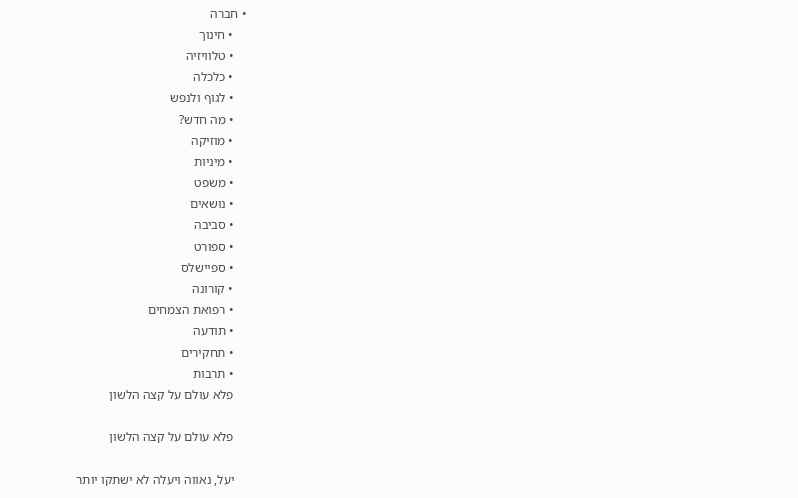• חברה
    • חינוך
    • טלוויזיה
    • כלכלה
    • לגוף ולנפש
    • מה חדש?
    • מוזיקה
    • מיניות
    • משפט
    • נושאים
    • סביבה
    • ספורט
    • ספיישלס
    • קורונה
    • רפואת הצמחים
    • תודעה
    • תחקירים
    • תרבות
    פלא עולם על קצה הלשון

    פלא עולם על קצה הלשון

    יעל, נאווה ויעלה לא ישתקו יותר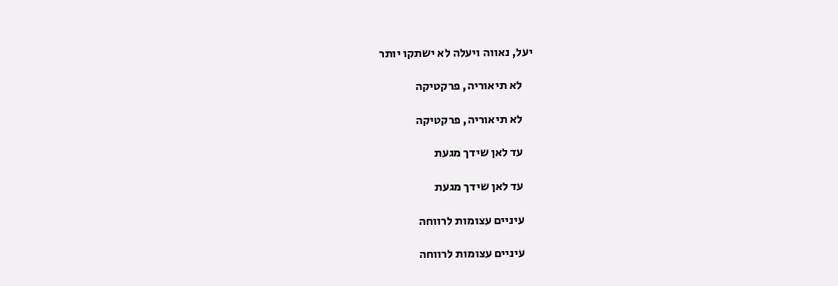יעל, נאווה ויעלה לא ישתקו יותר

    לא תיאוריה, פרקטיקה

    לא תיאוריה, פרקטיקה

    עד לאן שידך מגעת

    עד לאן שידך מגעת

    עיניים עצומות לרווחה

    עיניים עצומות לרווחה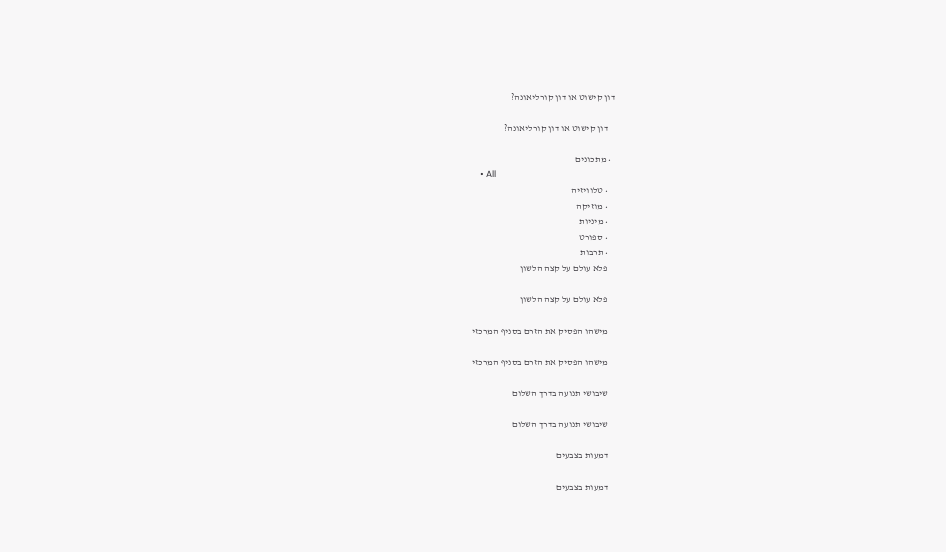דון קישוט או דון קורליאונה?

    דון קישוט או דון קורליאונה?

  • מתכונים
    • All
    • טלוויזיה
    • מוזיקה
    • מיניות
    • ספורט
    • תרבות
    פלא עולם על קצה הלשון

    פלא עולם על קצה הלשון

    מישהו הפסיק את הזרם בסניף המרכזי

    מישהו הפסיק את הזרם בסניף המרכזי

    שיבושי תנועה בדרך השלום

    שיבושי תנועה בדרך השלום

    דמעות בצבעים

    דמעות בצבעים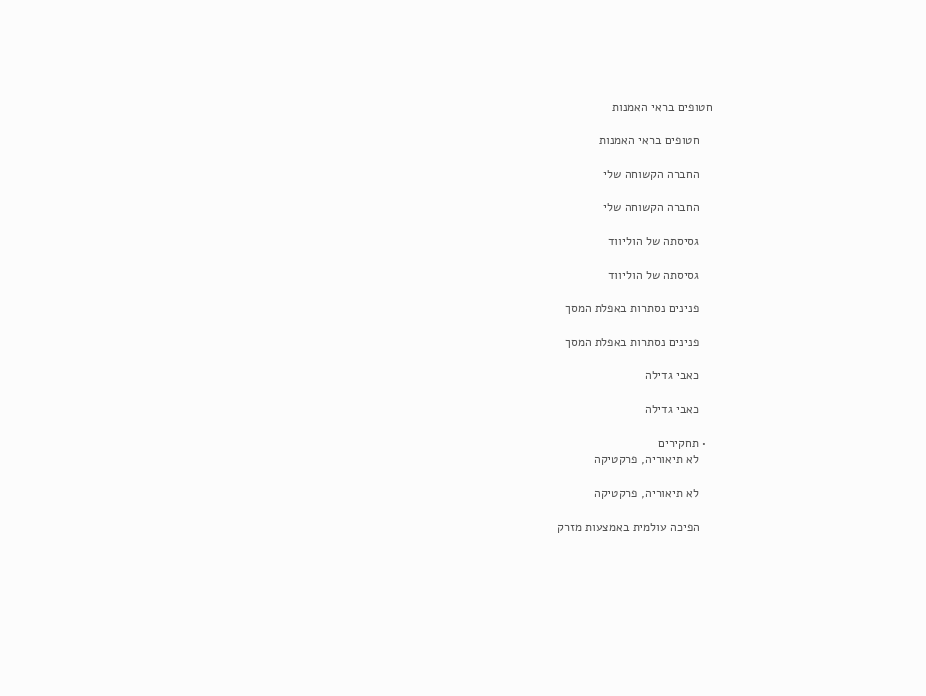חטופים בראי האמנות

    חטופים בראי האמנות

    החברה הקשוחה שלי

    החברה הקשוחה שלי

    גסיסתה של הוליווד

    גסיסתה של הוליווד

    פנינים נסתרות באפלת המסך

    פנינים נסתרות באפלת המסך

    כאבי גדילה

    כאבי גדילה

  • תחקירים
    לא תיאוריה, פרקטיקה

    לא תיאוריה, פרקטיקה

    הפיכה עולמית באמצעות מזרק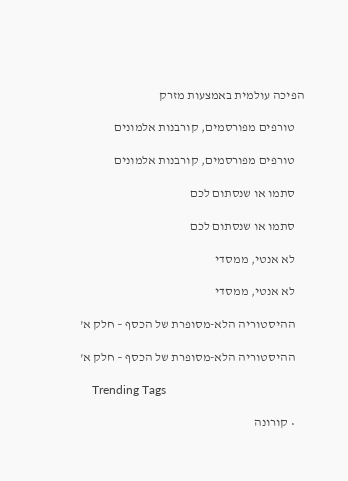הפיכה עולמית באמצעות מזרק

    טורפים מפורסמים, קורבנות אלמונים

    טורפים מפורסמים, קורבנות אלמונים

    סתמו או שנסתום לכם

    סתמו או שנסתום לכם

    לא אנטי, ממסדי

    לא אנטי, ממסדי

    ההיסטוריה הלא-מסופרת של הכסף – חלק א'

    ההיסטוריה הלא-מסופרת של הכסף – חלק א'

    Trending Tags

    • קורונה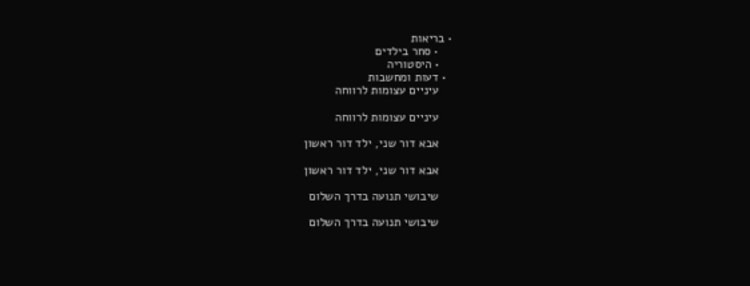• בריאות
    • סחר בילדים
    • היסטוריה
  • דעות ומחשבות
    עיניים עצומות לרווחה

    עיניים עצומות לרווחה

    אבא דור שני, ילד דור ראשון

    אבא דור שני, ילד דור ראשון

    שיבושי תנועה בדרך השלום

    שיבושי תנועה בדרך השלום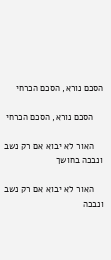הסכם נורא, הסכם הכרחי

    הסכם נורא, הסכם הכרחי

    האור לא יבוא אם רק נשב ונבכה בחושך

    האור לא יבוא אם רק נשב ונבכה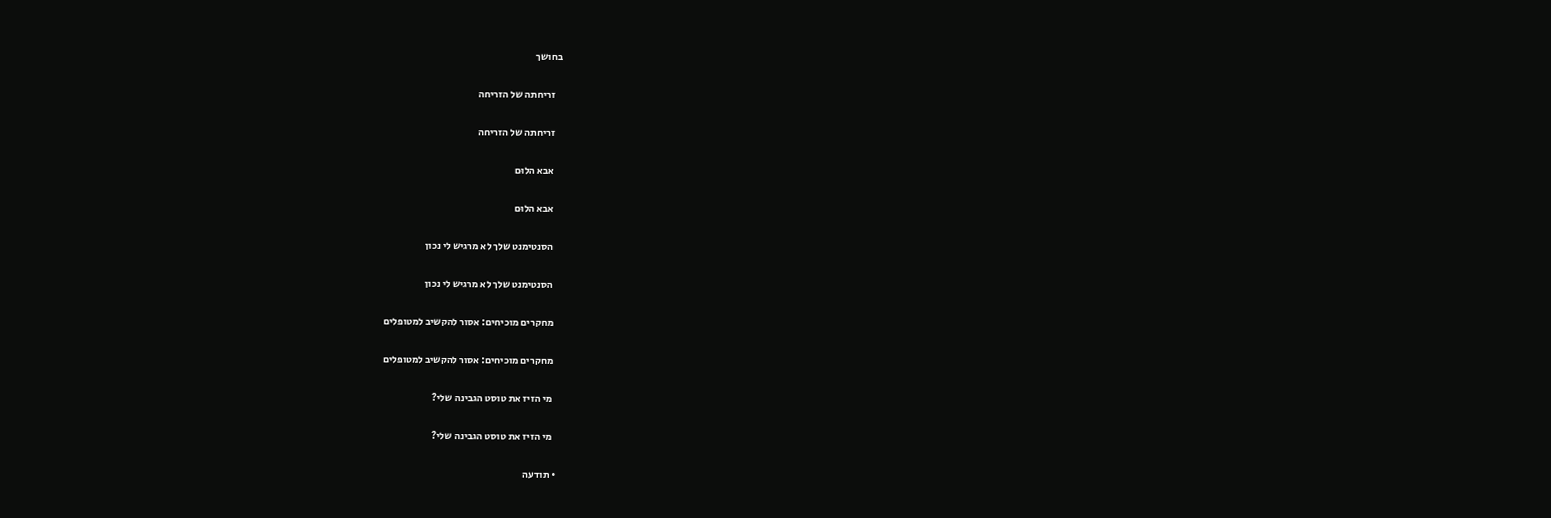בחושך

    זריחתה של הזריחה

    זריחתה של הזריחה

    אבא הלוּם

    אבא הלוּם

    הסנטימנט שלך לא מרגיש לי נכון

    הסנטימנט שלך לא מרגיש לי נכון

    מחקרים מוכיחים: אסור להקשיב למטופלים

    מחקרים מוכיחים: אסור להקשיב למטופלים

    מי הזיז את טוסט הגבינה שלי?

    מי הזיז את טוסט הגבינה שלי?

  • תודעה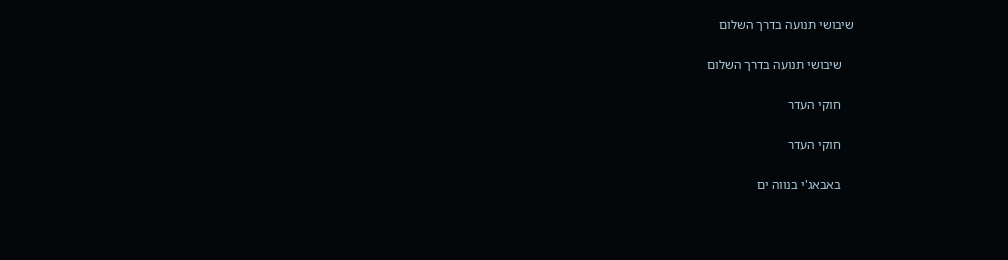שיבושי תנועה בדרך השלום

    שיבושי תנועה בדרך השלום

    חוקי העדר

    חוקי העדר

    באבאג'י בנווה ים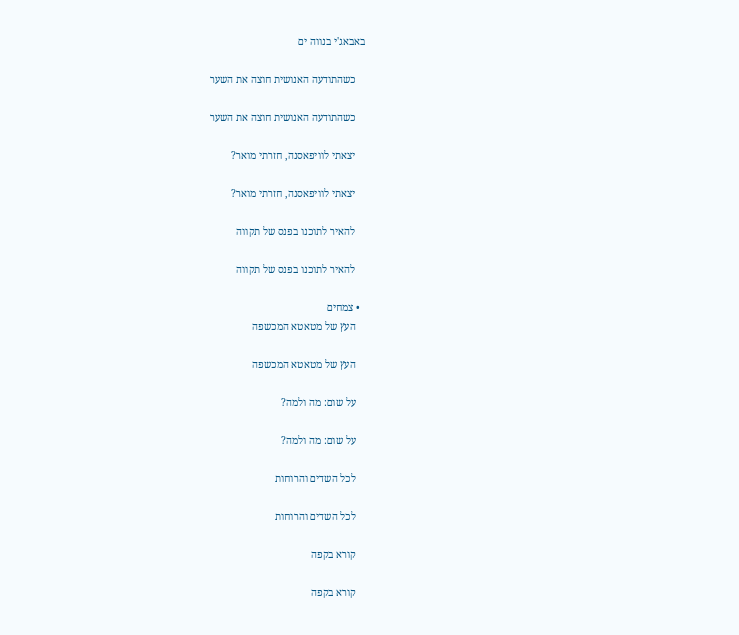באבאג'י בנווה ים

    כשהתודעה האנושית חוצה את השער

    כשהתודעה האנושית חוצה את השער

    יצאתי לוויפאסנה, חזרתי מואר?

    יצאתי לוויפאסנה, חזרתי מואר?

    להאיר לתוכנו בפנס של תקווה

    להאיר לתוכנו בפנס של תקווה

  • צמחים
    העץ של מטאטא המכשפה

    העץ של מטאטא המכשפה

    על שום: מה ולמה?

    על שום: מה ולמה?

    לכל השדים והרוחות

    לכל השדים והרוחות

    קורא בקפה

    קורא בקפה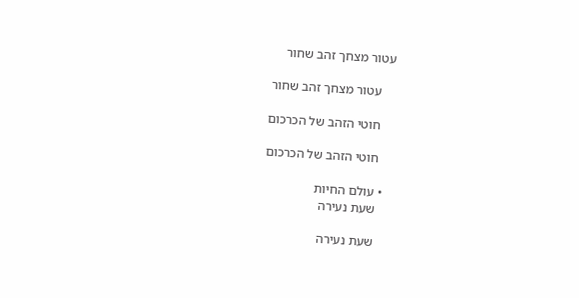עטור מצחך זהב שחור

    עטור מצחך זהב שחור

    חוטי הזהב של הכרכום

    חוטי הזהב של הכרכום

  • עולם החיות
    שעת נעירה

    שעת נעירה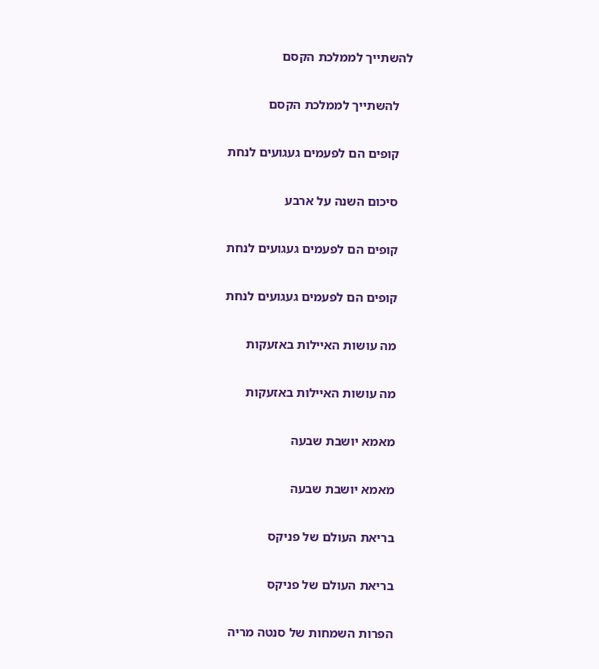להשתייך לממלכת הקסם

    להשתייך לממלכת הקסם

    קופים הם לפעמים געגועים לנחת

    סיכום השנה על ארבע

    קופים הם לפעמים געגועים לנחת

    קופים הם לפעמים געגועים לנחת

    מה עושות האיילות באזעקות

    מה עושות האיילות באזעקות

    מאמא יושבת שבעה

    מאמא יושבת שבעה

    בריאת העולם של פניקס

    בריאת העולם של פניקס

    הפרות השמחות של סנטה מריה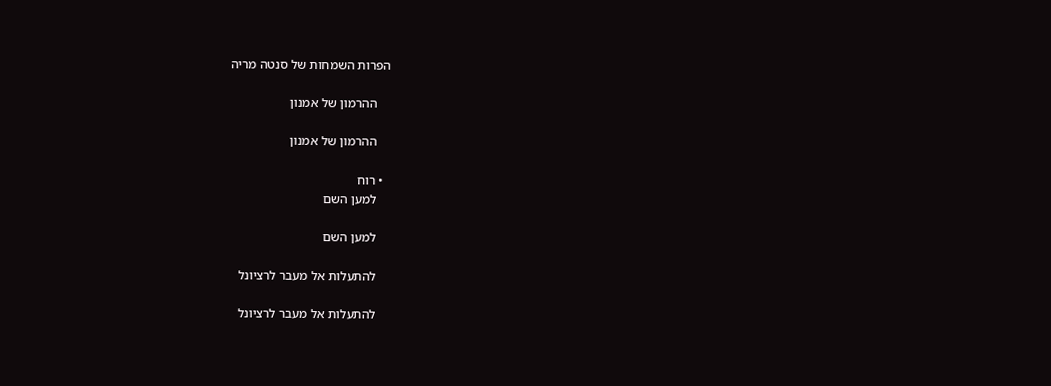הפרות השמחות של סנטה מריה

    ההרמון של אמנון

    ההרמון של אמנון

  • רוח
    למען השם

    למען השם

    להתעלות אל מעבר לרציונל

    להתעלות אל מעבר לרציונל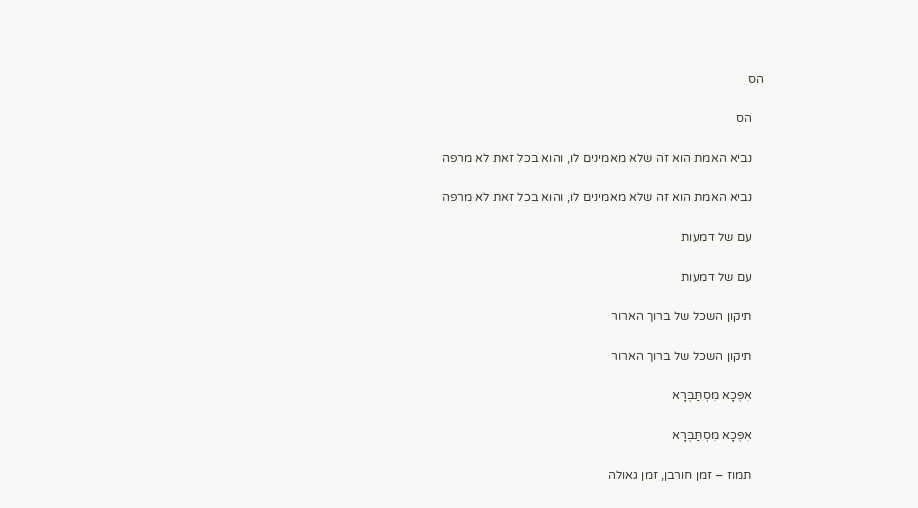הס

    הס

    נביא האמת הוא זה שלא מאמינים לו, והוא בכל זאת לא מרפה

    נביא האמת הוא זה שלא מאמינים לו, והוא בכל זאת לא מרפה

    עם של דמעות

    עם של דמעות

    תיקון השכל של ברוך הארור

    תיקון השכל של ברוך הארור

    אִפְּכָא מִסְתַּבְּרָא

    אִפְּכָא מִסְתַּבְּרָא

    תמוז – זמן חורבן, זמן גאולה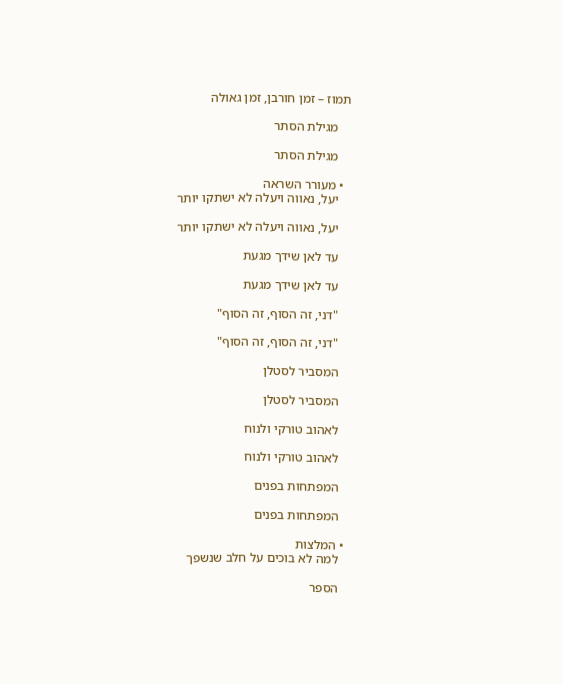תמוז – זמן חורבן, זמן גאולה

    מגילת הסתר

    מגילת הסתר

  • מעורר השראה
    יעל, נאווה ויעלה לא ישתקו יותר

    יעל, נאווה ויעלה לא ישתקו יותר

    עד לאן שידך מגעת

    עד לאן שידך מגעת

    "דני, זה הסוף, זה הסוף"

    "דני, זה הסוף, זה הסוף"

    המסביר לסטלן

    המסביר לסטלן

    לאהוב טורקי ולנוח

    לאהוב טורקי ולנוח

    המפתחות בפנים

    המפתחות בפנים

  • המלצות
    למה לא בוכים על חלב שנשפך

    הספר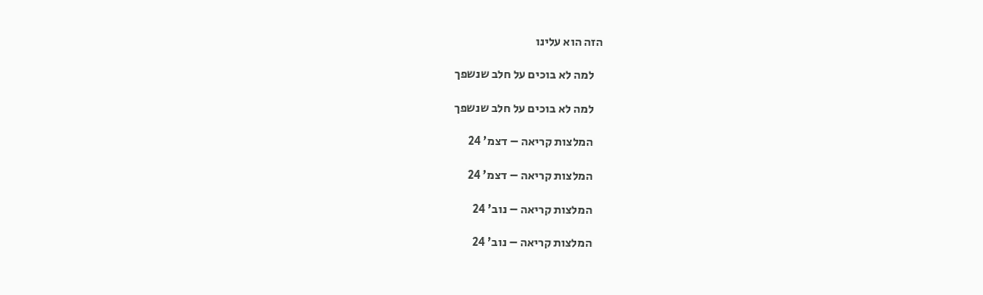הזה הוא עלינו

    למה לא בוכים על חלב שנשפך

    למה לא בוכים על חלב שנשפך

    המלצות קריאה – דצמ’ 24

    המלצות קריאה – דצמ’ 24

    המלצות קריאה – נוב' 24

    המלצות קריאה – נוב' 24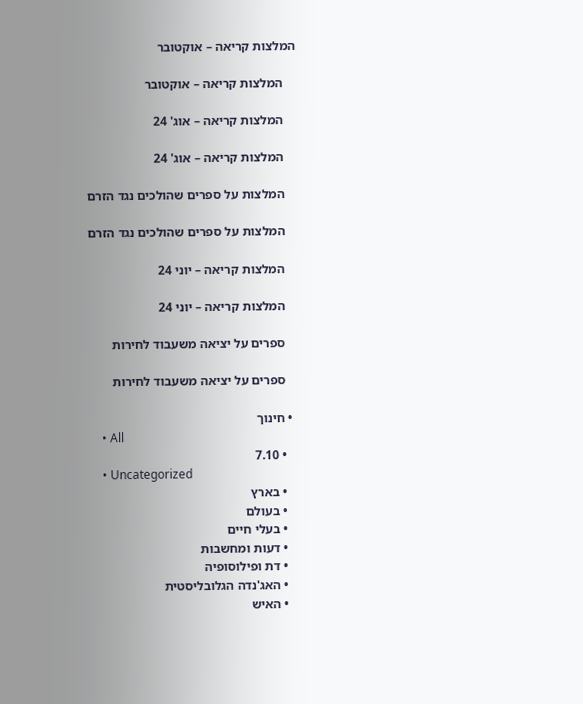המלצות קריאה – אוקטובר

    המלצות קריאה – אוקטובר

    המלצות קריאה – אוג' 24

    המלצות קריאה – אוג' 24

    המלצות על ספרים שהולכים נגד הזרם

    המלצות על ספרים שהולכים נגד הזרם

    המלצות קריאה – יוני 24

    המלצות קריאה – יוני 24

    ספרים על יציאה משעבוד לחירות

    ספרים על יציאה משעבוד לחירות

  • חינוך
    • All
    • 7.10
    • Uncategorized
    • בארץ
    • בעולם
    • בעלי חיים
    • דעות ומחשבות
    • דת ופילוסופיה
    • האג'נדה הגלובליסטית
    • האיש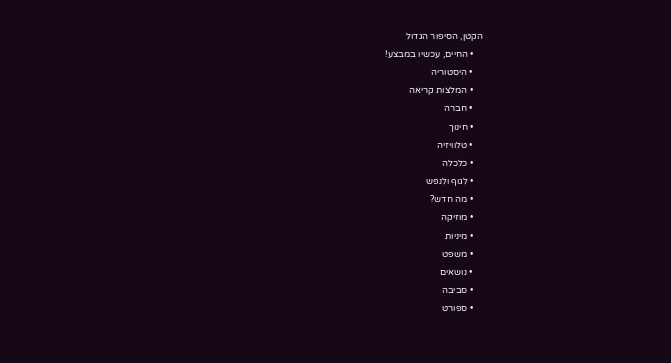הקטן, הסיפור הגדול
    • החיים, עכשיו במבצע!
    • היסטוריה
    • המלצות קריאה
    • חברה
    • חינוך
    • טלוויזיה
    • כלכלה
    • לגוף ולנפש
    • מה חדש?
    • מוזיקה
    • מיניות
    • משפט
    • נושאים
    • סביבה
    • ספורט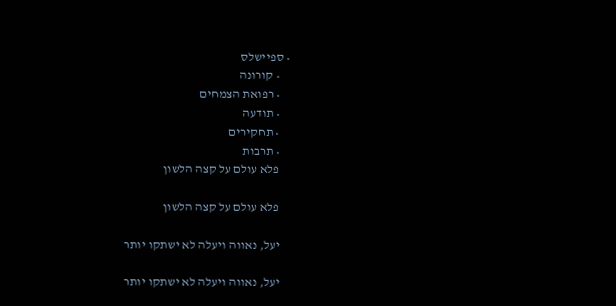• ספיישלס
    • קורונה
    • רפואת הצמחים
    • תודעה
    • תחקירים
    • תרבות
    פלא עולם על קצה הלשון

    פלא עולם על קצה הלשון

    יעל, נאווה ויעלה לא ישתקו יותר

    יעל, נאווה ויעלה לא ישתקו יותר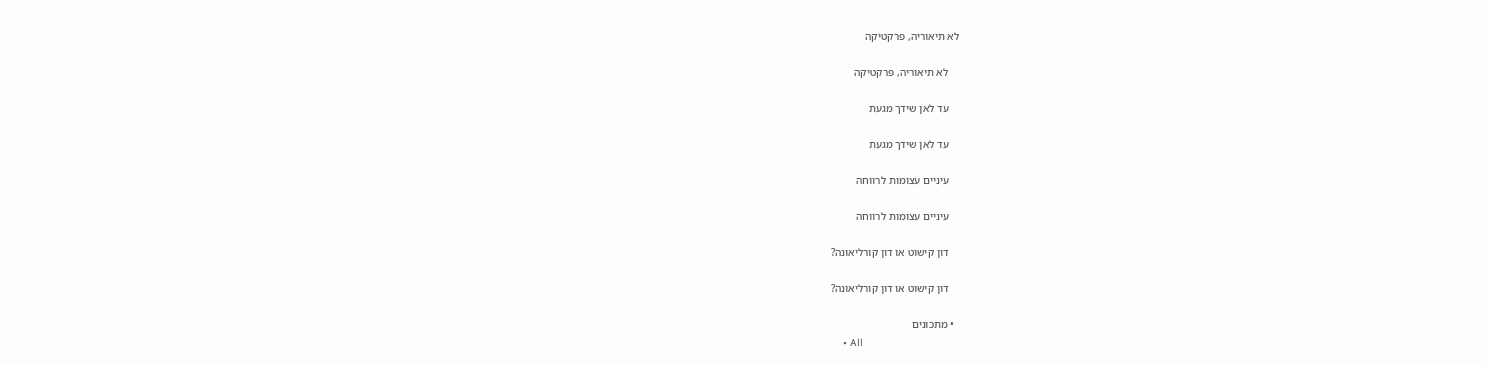לא תיאוריה, פרקטיקה

    לא תיאוריה, פרקטיקה

    עד לאן שידך מגעת

    עד לאן שידך מגעת

    עיניים עצומות לרווחה

    עיניים עצומות לרווחה

    דון קישוט או דון קורליאונה?

    דון קישוט או דון קורליאונה?

  • מתכונים
    • All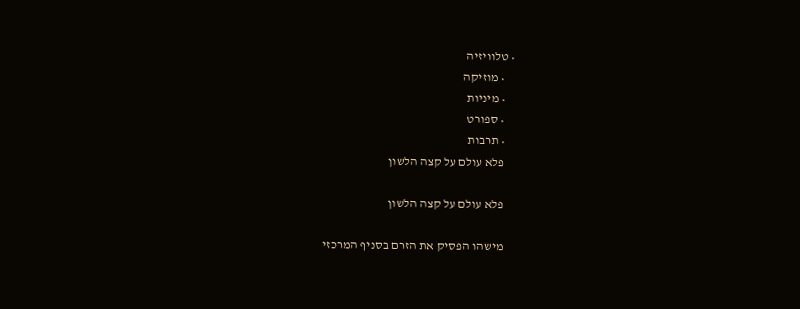• טלוויזיה
    • מוזיקה
    • מיניות
    • ספורט
    • תרבות
    פלא עולם על קצה הלשון

    פלא עולם על קצה הלשון

    מישהו הפסיק את הזרם בסניף המרכזי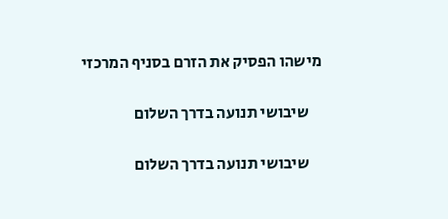מישהו הפסיק את הזרם בסניף המרכזי

    שיבושי תנועה בדרך השלום

    שיבושי תנועה בדרך השלום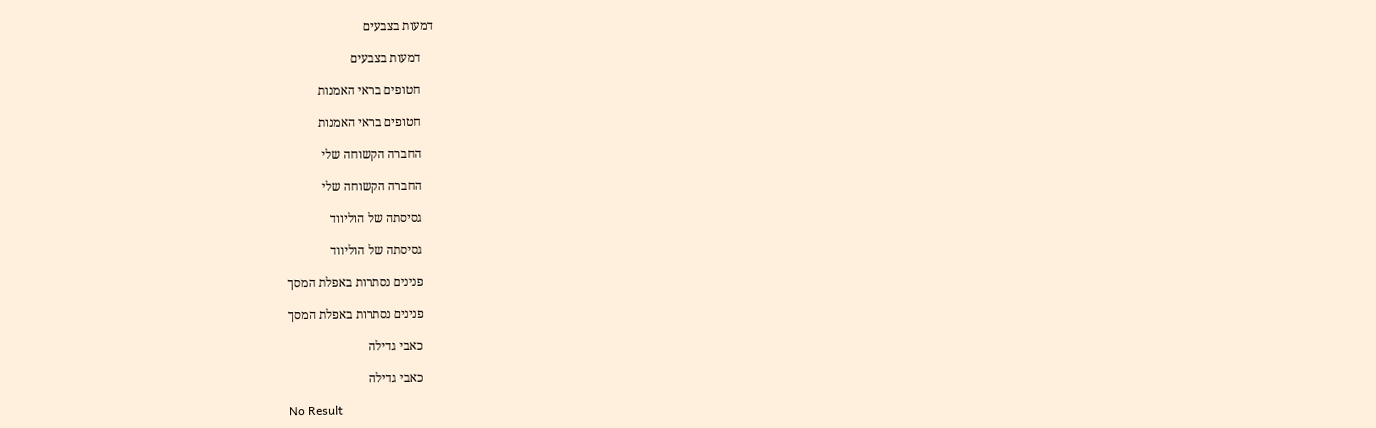דמעות בצבעים

    דמעות בצבעים

    חטופים בראי האמנות

    חטופים בראי האמנות

    החברה הקשוחה שלי

    החברה הקשוחה שלי

    גסיסתה של הוליווד

    גסיסתה של הוליווד

    פנינים נסתרות באפלת המסך

    פנינים נסתרות באפלת המסך

    כאבי גדילה

    כאבי גדילה

No Result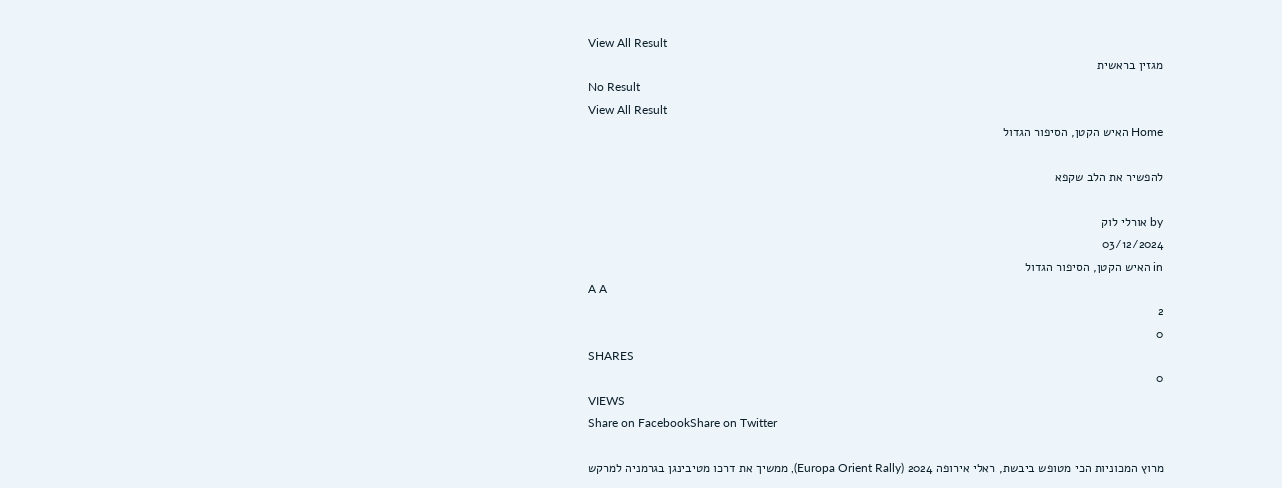View All Result
מגזין בראשית
No Result
View All Result
Home האיש הקטן, הסיפור הגדול

להפשיר את הלב שקפא

by אורלי לוק
03/12/2024
in האיש הקטן, הסיפור הגדול
A A
2
0
SHARES
0
VIEWS
Share on FacebookShare on Twitter

מרוץ המכוניות הכי מטופש ביבשת, ראלי אירופה 2024 (Europa Orient Rally), ממשיך את דרכו מטיבינגן בגרמניה למרקש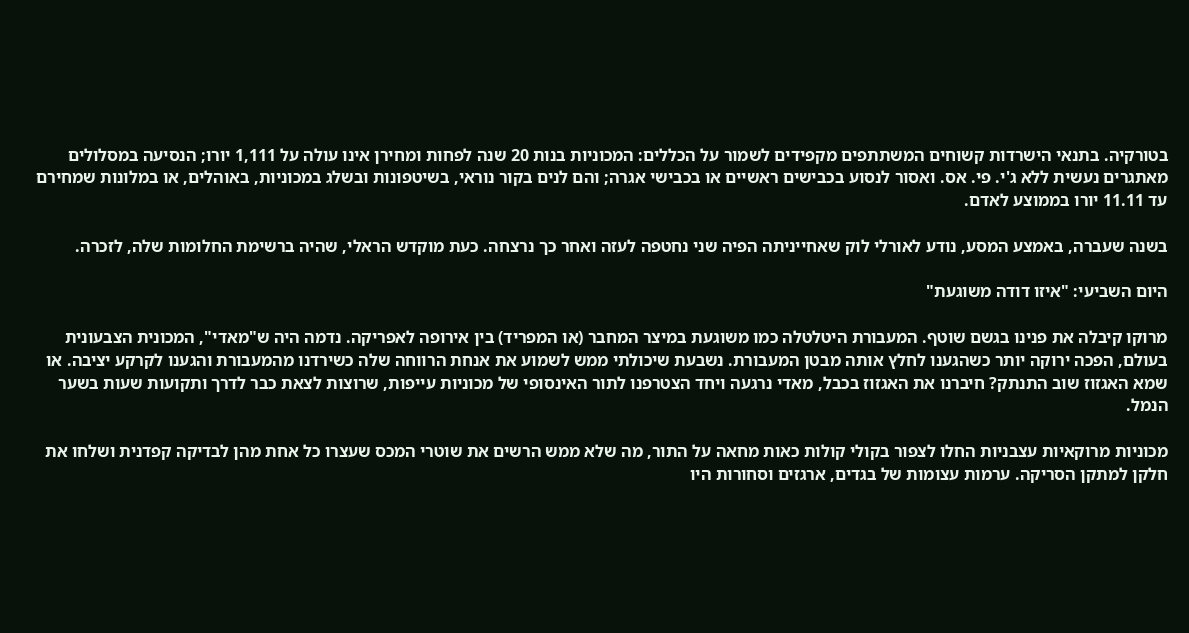בטורקיה. בתנאי הישרדות קשוחים המשתתפים מקפידים לשמור על הכללים: המכוניות בנות 20 שנה לפחות ומחירן אינו עולה על 1,111 יורו; הנסיעה במסלולים מאתגרים נעשית ללא ג'י. פי. אס. ואסור לנסוע בכבישים ראשיים או בכבישי אגרה; והם לנים בקור נוראי, בשיטפונות ובשלג במכוניות, באוהלים, או במלונות שמחירם עד 11.11 יורו בממוצע לאדם.

בשנה שעברה, באמצע המסע, נודע לאורלי לוק שאחייניתה הפיה שני נחטפה לעזה ואחר כך נרצחה. כעת מוקדש הראלי, שהיה ברשימת החלומות שלה, לזכרה.

היום השביעי: "איזו דודה משוגעת"

מרוקו קיבלה את פנינו בגשם שוטף. המעבורת היטלטלה כמו משוגעת במיצר המחבר (או המפריד) בין אירופה לאפריקה. נדמה היה ש"מאדי", המכונית הצבעונית בעולם, הפכה ירוקה יותר כשהגענו לחלץ אותה מבטן המעבורת. נשבעת שיכולתי ממש לשמוע את אנחת הרווחה שלה כשירדנו מהמעבורת והגענו לקרקע יציבה. או שמא האגזוז שוב התנתק? חיברנו את האגזוז בכבל, מאדי נרגעה ויחד הצטרפנו לתור האינסופי של מכוניות עייפות, שרוצות לצאת כבר לדרך ותקועות שעות בשער הנמל.

מכוניות מרוקאיות עצבניות החלו לצפור בקולי קולות כאות מחאה על התור, מה שלא ממש הרשים את שוטרי המכס שעצרו כל אחת מהן לבדיקה קפדנית ושלחו את חלקן למתקן הסריקה. ערמות עצומות של בגדים, ארגזים וסחורות היו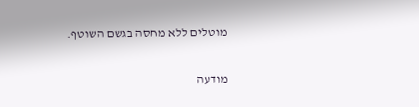מוטלים ללא מחסה בגשם השוטף.

מודעה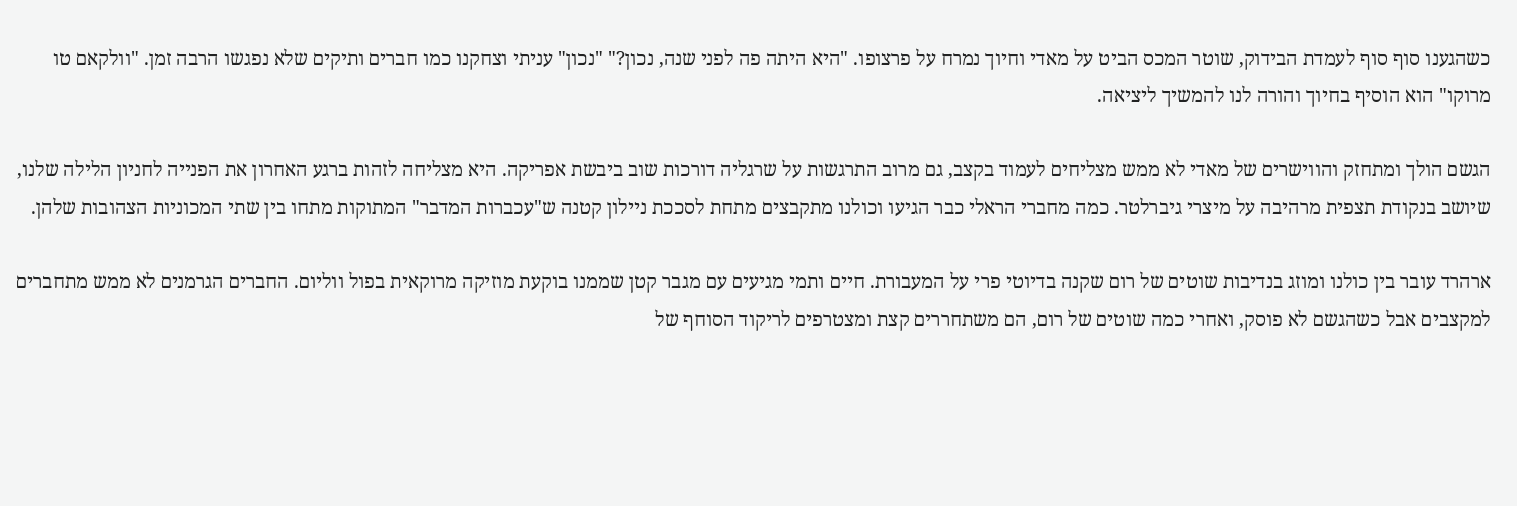כשהגענו סוף סוף לעמדת הבידוק, שוטר המכס הביט על מאדי וחיוך נמרח על פרצופו. "היא היתה פה לפני שנה, נכון?" "נכון" עניתי וצחקנו כמו חברים ותיקים שלא נפגשו הרבה זמן. "וולקאם טו מרוקו" הוא הוסיף בחיוך והורה לנו להמשיך ליציאה.

הגשם הולך ומתחזק והווישרים של מאדי לא ממש מצליחים לעמוד בקצב, גם מרוב התרגשות על שרגליה דורכות שוב ביבשת אפריקה. היא מצליחה לזהות ברגע האחרון את הפנייה לחניון הלילה שלנו, שיושב בנקודת תצפית מרהיבה על מיצרי גיברלטר. כמה מחברי הראלי כבר הגיעו וכולנו מתקבצים מתחת לסככת ניילון קטנה ש"עכברות המדבר" המתוקות מתחו בין שתי המכוניות הצהובות שלהן.

ארהרד עובר בין כולנו ומוזג בנדיבות שוטים של רום שקנה בדיוטי פרי על המעבורת. חיים ותמי מגיעים עם מגבר קטן שממנו בוקעת מוזיקה מרוקאית בפול ווליום. החברים הגרמנים לא ממש מתחברים למקצבים אבל כשהגשם לא פוסק, ואחרי כמה שוטים של רום, הם משתחררים קצת ומצטרפים לריקוד הסוחף של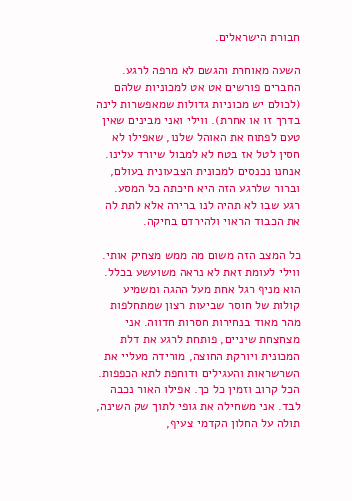חבורת הישראלים.

השעה מאוחרת והגשם לא מרפה לרגע. החברים פורשים אט אט למכוניות שלהם (לכולם יש מכוניות גדולות שמאפשרות לינה בדרך זו או אחרת). ווילי ואני מבינים שאין טעם לפתוח את האוהל שלנו, שאפילו לא חסין לטל אז בטח לא למבול שיורד עלינו. אנחנו נכנסים למכונית הצבעונית בעולם, וברור שלרגע הזה היא חיכתה כל המסע. רגע שבו לא תהיה לנו ברירה אלא לתת לה את הכבוד הראוי ולהירדם בחיקה.

כל המצב הזה משום מה ממש מצחיק אותי. ווילי לעומת זאת לא נראה משועשע בכלל. הוא מניף רגל אחת מעל ההגה ומשמיע קולות של חוסר שביעות רצון שמתחלפות מהר מאוד בנחירות חסרות חדווה. אני מצחצחת שיניים, פותחת לרגע את דלת המכונית ויורקת החוצה, מורידה מעליי את השרשראות והעגילים ודוחפת לתא הכפפות. הכל קרוב וזמין כל כך. אפילו האור נכבה לבד. אני משחילה את גופי לתוך שק השינה, תולה על החלון הקדמי צעיף,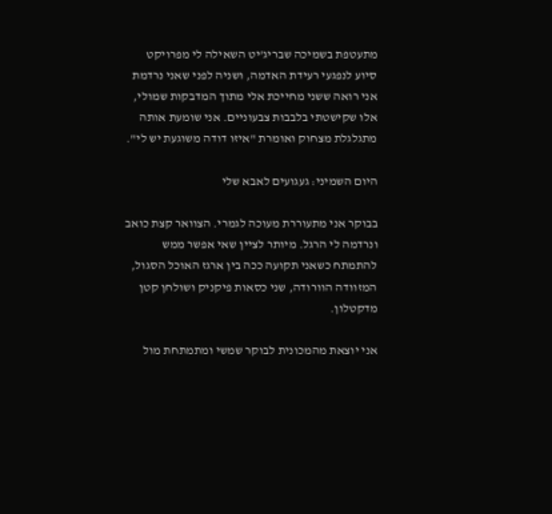מתעטפת בשמיכה שבריג'יט השאילה לי מפרויקט סיוע לנפגעי רעידת האדמה, ושניה לפני שאני נרדמת אני רואה ששני מחייכת אלי מתוך המדבקות שמולי, אלו שקישטתי בלבבות צבעוניים. אני שומעת אותה מתגלגלת מצחוק ואומרת "איזו דודה משוגעת יש לי".

היום השמיני: געגועים לאבא שלי

בבוקר אני מתעוררת מעוכה לגמרי. הצוואר קצת כואב ונרדמה לי הרגל. מיותר לציין שאי אפשר ממש להתמתח כשאני תקועה ככה בין ארגז האוכל הסגול, המזוודה הוורודה, שני כסאות פיקניק ושולחן קטן מדקטלון.

אני יוצאת מהמכונית לבוקר שמשי ומתמתחת מול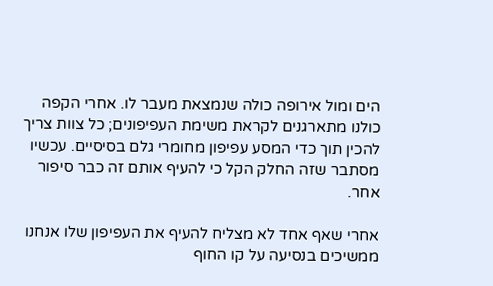הים ומול אירופה כולה שנמצאת מעבר לו. אחרי הקפה כולנו מתארגנים לקראת משימת העפיפונים; כל צוות צריך להכין תוך כדי המסע עפיפון מחומרי גלם בסיסיים. עכשיו מסתבר שזה החלק הקל כי להעיף אותם זה כבר סיפור אחר.

אחרי שאף אחד לא מצליח להעיף את העפיפון שלו אנחנו ממשיכים בנסיעה על קו החוף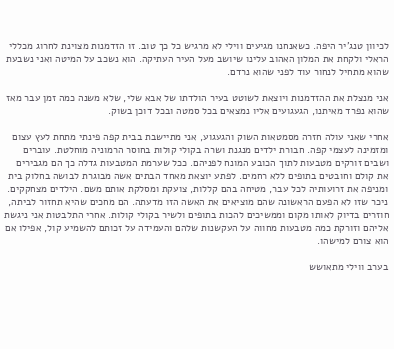לכיוון טנג'יר היפה. כשאנחנו מגיעים ווילי לא מרגיש כל כך טוב. זו הזדמנות מצוינת לחרוג מכללי הראלי ולקחת את המלון האהוב עלינו שיושב מעל העיר העתיקה. הוא נשכב על המיטה ואני נשבעת שהוא מתחיל לנחור עוד לפני שהוא נרדם.

אני מנצלת את ההזדמנות ויוצאת לשוטט בעיר הולדתו של אבא שלי, שלא משנה כמה זמן עבר מאז שהוא נפרד מאיתנו, הגעגועים אליו נמצאים בכל סמטה ובכל דוכן בשוק.

אחרי שאני עולה חזרה מסמטאות השוק והגעגוע, אני מתיישבת בבית קפה פינתי מתחת לעץ עצום ומזמינה לעצמי קפה. חבורת ילדים מנגנת ושרה בקולי קולות בחוסר הרמוניה מוחלטת. עוברים ושבים זורקים מטבעות לתוך הכובע המונח לפניהם. ככל שערמת המטבעות גדלה כך הם מגבירים את קולם וחובטים בתופים ללא רחמים. לפתע יוצאת מאחד הבתים אשה מבוגרת לבושה בחלוק בית ומניפה את זרועותיה לכל עבר, מטיחה בהם קללות, צועקת ומסלקת אותם משם. הילדים מצחקקים. ניכר שזו לא הפעם הראשונה שהם מוציאים את האשה הזו מדעתה. הם מחכים שהיא תחזור לביתה, חוזרים בדיוק לאותו מקום וממשיכים להכות בתופים ולשיר בקולי קולות. אחרי התלבטות אני ניגשת אליהם וזורקת כמה מטבעות מחווה על העקשנות שלהם והעמידה על זכותם להשמיע קול, אפילו אם הוא צורם למישהו.

בערב ווילי מתאושש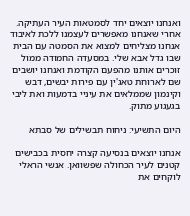ואנחנו יוצאים יחד לסמטאות העיר העתיקה. אחרי שאנחנו מאפשרים לעצמנו ללכת לאיבוד אנחנו מצליחים למצוא את הסמטה עם הבית שבו גדל אבא שלי. במסעדה החמודה ממול זוכרים אותנו מהפעם הקודמת ואנחנו יושבים שם לארוחת טאג'ין עם פירות יבשים, דבש וקינמון שממלאים את עיניי בדמעות ואת ליבי בגעגוע מתוק.

היום התשיעי: ניחוח תבשילים של סבתא

אנחנו יוצאים בנסיעה קצרה יחסית בכבישים קטנים לעיר הכחולה שפשוואן. אנשי הראלי לוקחים את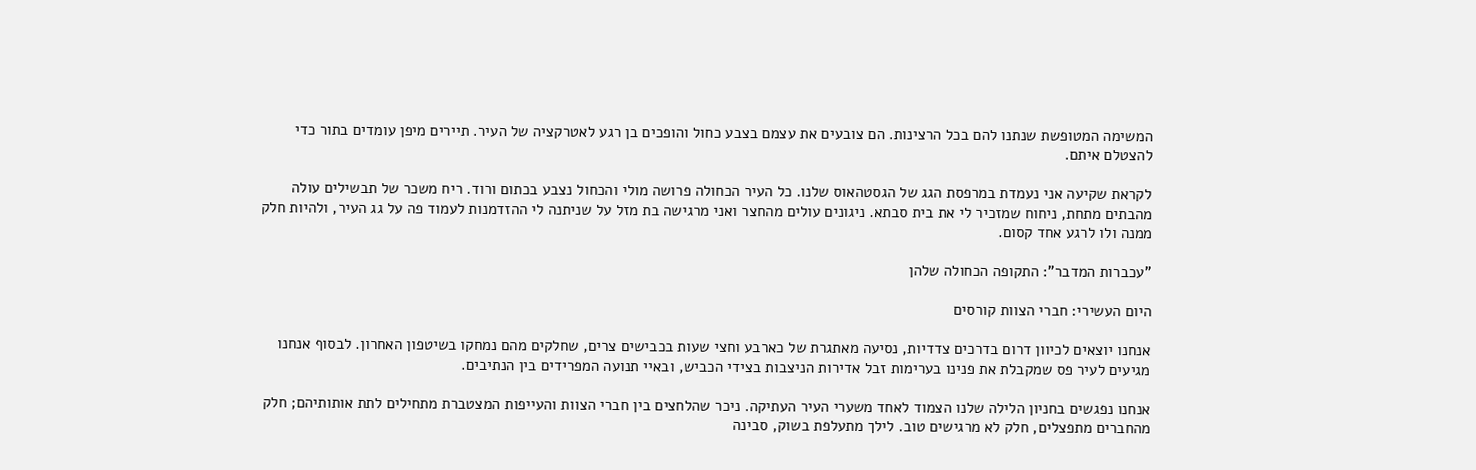המשימה המטופשת שנתנו להם בכל הרצינות. הם צובעים את עצמם בצבע כחול והופכים בן רגע לאטרקציה של העיר. תיירים מיפן עומדים בתור כדי להצטלם איתם.

לקראת שקיעה אני נעמדת במרפסת הגג של הגסטהאוס שלנו. כל העיר הכחולה פרושה מולי והכחול נצבע בכתום ורוד. ריח משכר של תבשילים עולה מהבתים מתחת, ניחוח שמזכיר לי את בית סבתא. ניגונים עולים מהחצר ואני מרגישה בת מזל על שניתנה לי ההזדמנות לעמוד פה על גג העיר, ולהיות חלק ממנה ולו לרגע אחד קסום.

"עכברות המדבר": התקופה הכחולה שלהן

היום העשירי: חברי הצוות קורסים

אנחנו יוצאים לכיוון דרום בדרכים צדדיות, נסיעה מאתגרת של כארבע וחצי שעות בכבישים צרים, שחלקים מהם נמחקו בשיטפון האחרון. לבסוף אנחנו מגיעים לעיר פס שמקבלת את פנינו בערימות זבל אדירות הניצבות בצידי הכביש, ובאיי תנועה המפרידים בין הנתיבים.

אנחנו נפגשים בחניון הלילה שלנו הצמוד לאחד משערי העיר העתיקה. ניכר שהלחצים בין חברי הצוות והעייפות המצטברת מתחילים לתת אותותיהם; חלק מהחברים מתפצלים, חלק לא מרגישים טוב. לילך מתעלפת בשוק, סבינה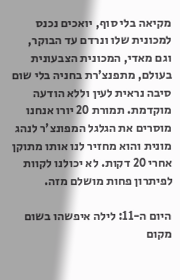מקיאה בלי סוף, יואכים נכנס למכונית שלו ונרדם עד הבוקר, וגם מאדי, המכונית הצבעונית בעולם, מתפנצ'רת בחניה בלי שום סיבה נראית לעין וללא הודעה מוקדמת. תמורת 20 יורו אנחנו מוסרים את הגלגל המפונצ'ר לנהג מונית והוא מחזיר לנו אותו מתוקן אחרי 20 דקות. לא יכולנו לקוות לפיתרון פחות מושלם מזה.

היום ה-11: לילה איפשהו בשום מקום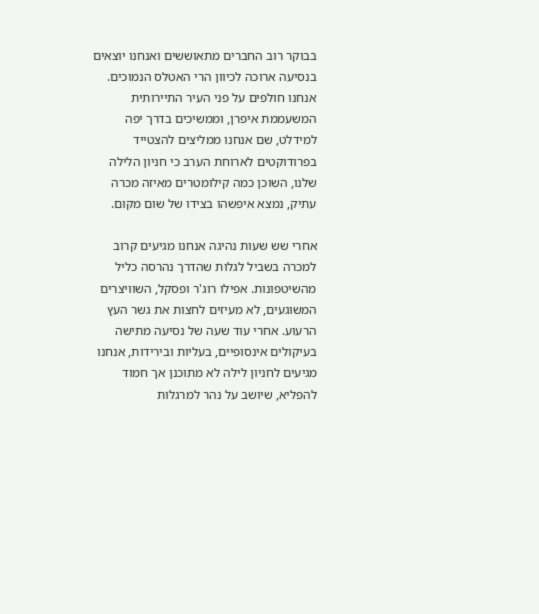בבוקר רוב החברים מתאוששים ואנחנו יוצאים בנסיעה ארוכה לכיוון הרי האטלס הנמוכים. אנחנו חולפים על פני העיר התיירותית המשעממת איפרן, וממשיכים בדרך יפה למידלט, שם אנחנו ממליצים להצטייד בפרודוקטים לארוחת הערב כי חניון הלילה שלנו, השוכן כמה קילומטרים מאיזה מכרה עתיק, נמצא איפשהו בצידו של שום מקום.

אחרי שש שעות נהיגה אנחנו מגיעים קרוב למכרה בשביל לגלות שהדרך נהרסה כליל מהשיטפונות. אפילו רוג'ר ופסקל, השוויצרים המשוגעים, לא מעיזים לחצות את גשר העץ הרעוע. אחרי עוד שעה של נסיעה מתישה בעיקולים אינסופיים, בעליות ובירידות, אנחנו מגיעים לחניון לילה לא מתוכנן אך חמוד להפליא, שיושב על נהר למרגלות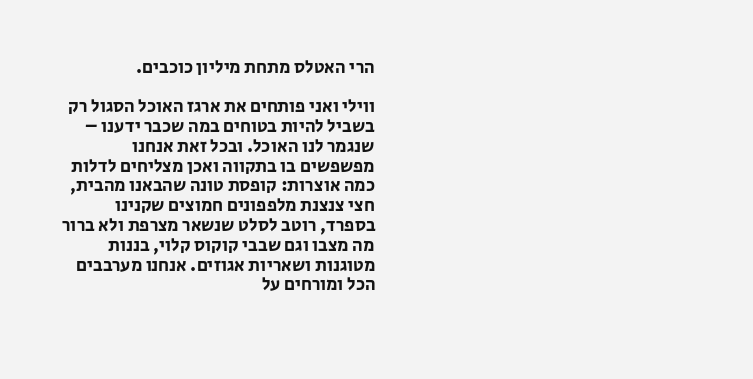הרי האטלס מתחת מיליון כוכבים.

ווילי ואני פותחים את ארגז האוכל הסגול רק בשביל להיות בטוחים במה שכבר ידענו – שנגמר לנו האוכל. ובכל זאת אנחנו מפשפשים בו בתקווה ואכן מצליחים לדלות כמה אוצרות: קופסת טונה שהבאנו מהבית, חצי צנצנת מלפפונים חמוצים שקנינו בספרד, רוטב לסלט שנשאר מצרפת ולא ברור מה מצבו וגם שבבי קוקוס קלוי, בננות מטוגנות ושאריות אגוזים. אנחנו מערבבים הכל ומורחים על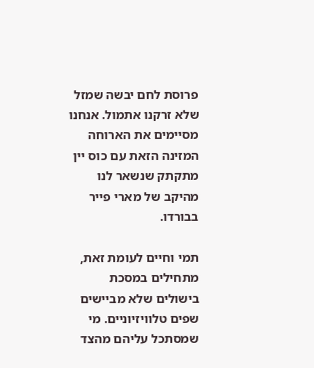פרוסת לחם יבשה שמזל שלא זרקנו אתמול. אנחנו מסיימים את הארוחה המזינה הזאת עם כוס יין מתקתק שנשאר לנו מהיקב של מארי פייר בבורדו.

תמי וחיים לעומת זאת, מתחילים במסכת בישולים שלא מביישים שפים טלוויזיוניים. מי שמסתכל עליהם מהצד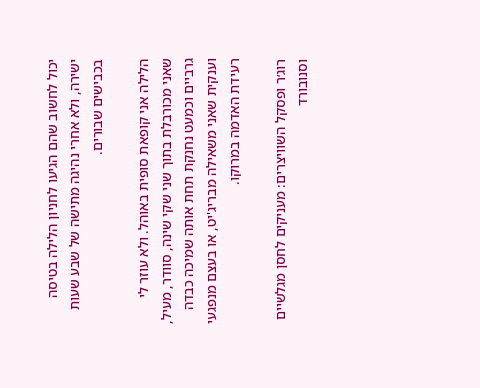יכול לחשוב שהם הגיעו לחניון הלילה בטיסה ישירה, ולא אחרי נהיגה מתישה של שבע שעות בכבישים שבורים.

הלילה אני קופאת סופית באוהל. ולא עוזר לי שאני מכורבלת בתוך שני שקי שינה, סוודר, מעיל, גרביים וכמעט נחנקת תחת אותה שמיכה כבדה וענקית שאני משאילה מבריג'יט, או בעצם מנפגעי רעידת האדמה במרוקו.

רוג׳ר ופסקל השוויצרים: מעניקים לחסן מגלשיים וסנובורד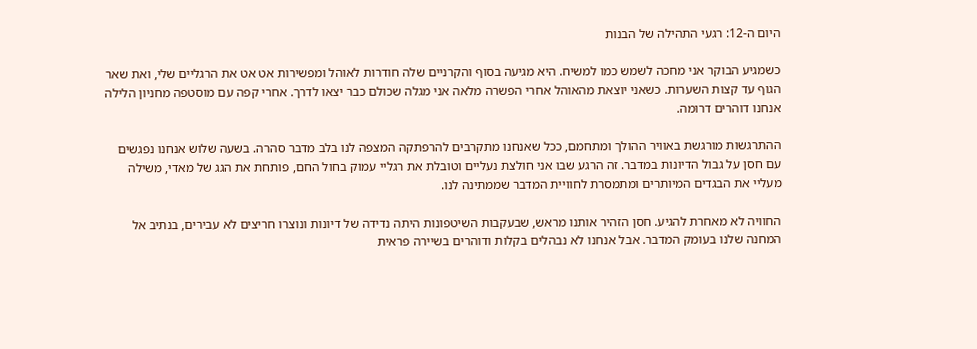היום ה-12: רגעי התהילה של הבנות

כשמגיע הבוקר אני מחכה לשמש כמו למשיח. היא מגיעה בסוף והקרניים שלה חודרות לאוהל ומפשירות אט אט את הרגליים שלי, ואת שאר הגוף עד קצות השערות. כשאני יוצאת מהאוהל אחרי הפשרה מלאה אני מגלה שכולם כבר יצאו לדרך. אחרי קפה עם מוסטפה מחניון הלילה אנחנו דוהרים דרומה.

ההתרגשות מורגשת באוויר ההולך ומתחמם, ככל שאנחנו מתקרבים להרפתקה המצפה לנו בלב מדבר סהרה. בשעה שלוש אנחנו נפגשים עם חסן על גבול הדיונות במדבר. זה הרגע שבו אני חולצת נעליים וטובלת את רגליי עמוק בחול החם, פותחת את הגג של מאדי, משילה מעליי את הבגדים המיותרים ומתמסרת לחוויית המדבר שממתינה לנו.

החוויה לא מאחרת להגיע. חסן הזהיר אותנו מראש, שבעקבות השיטפונות היתה נדידה של דיונות ונוצרו חריצים לא עבירים, בנתיב אל המחנה שלנו בעומק המדבר. אבל אנחנו לא נבהלים בקלות ודוהרים בשיירה פראית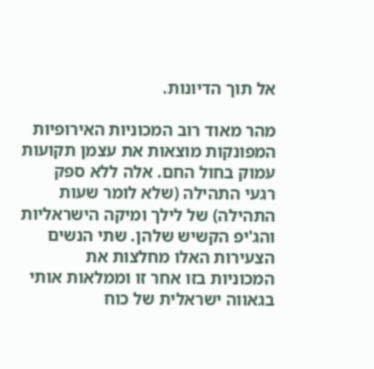אל תוך הדיונות.

מהר מאוד רוב המכוניות האירופיות המפונקות מוצאות את עצמן תקועות עמוק בחול החם. אלה ללא ספק רגעי התהילה (שלא לומר שעות התהילה) של לילך ומיקה הישראליות והג'יפ הקשיש שלהן. שתי הנשים הצעירות האלו מחלצות את המכוניות בזו אחר זו וממלאות אותי בגאווה ישראלית של כוח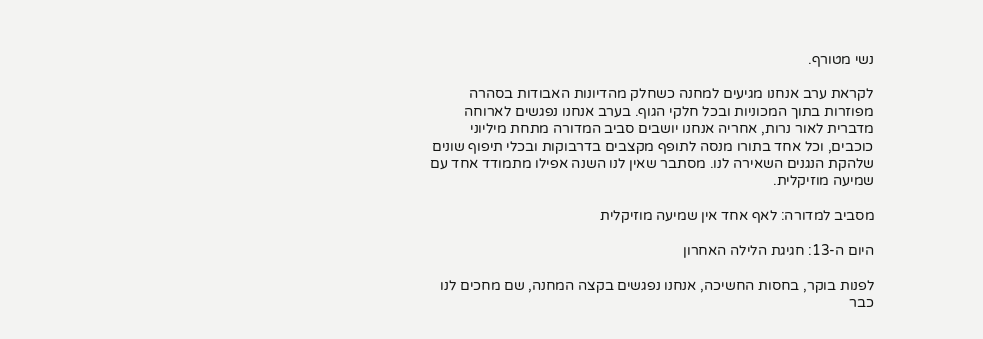נשי מטורף.

לקראת ערב אנחנו מגיעים למחנה כשחלק מהדיונות האבודות בסהרה מפוזרות בתוך המכוניות ובכל חלקי הגוף. בערב אנחנו נפגשים לארוחה מדברית לאור נרות, אחריה אנחנו יושבים סביב המדורה מתחת מיליוני כוכבים, וכל אחד בתורו מנסה לתופף מקצבים בדרבוקות ובכלי תיפוף שונים שלהקת הנגנים השאירה לנו. מסתבר שאין לנו השנה אפילו מתמודד אחד עם שמיעה מוזיקלית.

מסביב למדורה: לאף אחד אין שמיעה מוזיקלית

היום ה-13: חגיגת הלילה האחרון

לפנות בוקר, בחסות החשיכה, אנחנו נפגשים בקצה המחנה, שם מחכים לנו כבר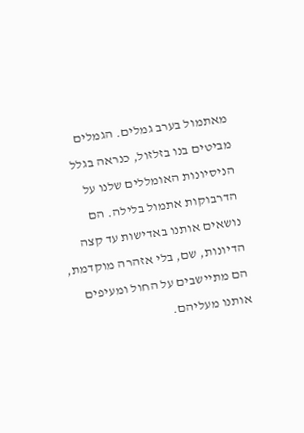מאתמול בערב גמלים. הגמלים מביטים בנו בזלזול, כנראה בגלל הניסיונות האומללים שלנו על הדרבוקות אתמול בלילה. הם נושאים אותנו באדישות עד קצה הדיונות, שם, בלי אזהרה מוקדמת, הם מתיישבים על החול ומעיפים אותנו מעליהם.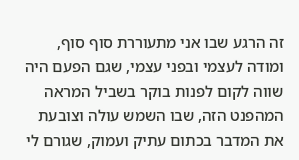זה הרגע שבו אני מתעוררת סוף סוף, ומודה לעצמי ובפני עצמי, שגם הפעם היה שווה לקום לפנות בוקר בשביל המראה המהפנט הזה, שבו השמש עולה וצובעת את המדבר בכתום עתיק ועמוק, שגורם לי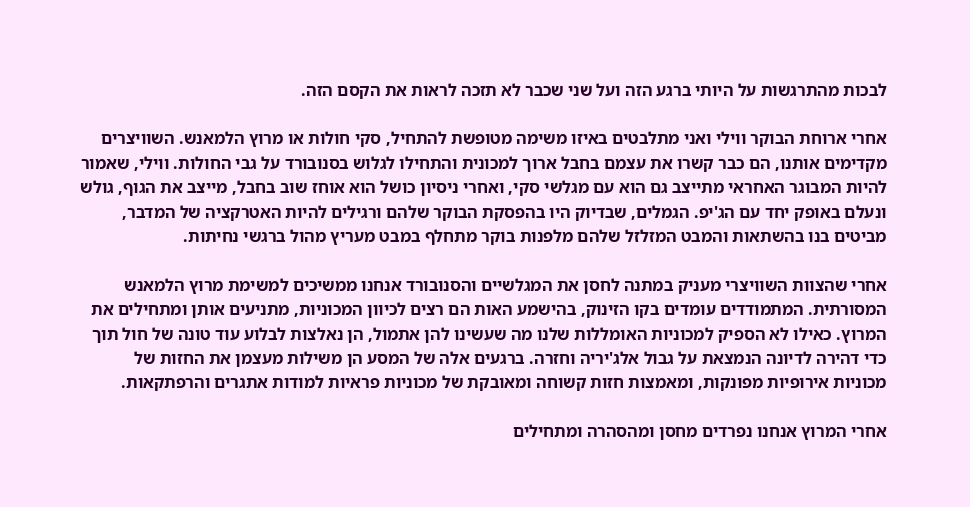לבכות מהתרגשות על היותי ברגע הזה ועל שני שכבר לא תזכה לראות את הקסם הזה.

אחרי ארוחת הבוקר ווילי ואני מתלבטים באיזו משימה מטופשת להתחיל, סקי חולות או מרוץ הלמאנש. השוויצרים מקדימים אותנו, הם כבר קשרו את עצמם בחבל ארוך למכונית והתחילו לגלוש בסנובורד על גבי החולות. ווילי, שאמור להיות המבוגר האחראי מתייצב גם הוא עם מגלשי סקי, ואחרי ניסיון כושל הוא אוחז שוב בחבל, מייצב את הגוף, גולש ונעלם באופק יחד עם הג'יפ. הגמלים, שבדיוק היו בהפסקת הבוקר שלהם ורגילים להיות האטרקציה של המדבר, מביטים בנו בהשתאות והמבט המזלזל שלהם מלפנות בוקר מתחלף במבט מעריץ מהול ברגשי נחיתות.

אחרי שהצוות השוויצרי מעניק במתנה לחסן את המגלשיים והסנובורד אנחנו ממשיכים למשימת מרוץ הלמאנש המסורתית. המתמודדים עומדים בקו הזינוק, בהישמע האות הם רצים לכיוון המכוניות, מתניעים אותן ומתחילים את המרוץ. כאילו לא הספיק למכוניות האומללות שלנו מה שעשינו להן אתמול, הן נאלצות לבלוע עוד טונה של חול תוך כדי דהירה לדיונה הנמצאת על גבול אלג'יריה וחזרה. ברגעים אלה של המסע הן משילות מעצמן את החזות של מכוניות אירופיות מפונקות, ומאמצות חזות קשוחה ומאובקת של מכוניות פראיות למודות אתגרים והרפתקאות.

אחרי המרוץ אנחנו נפרדים מחסן ומהסהרה ומתחילים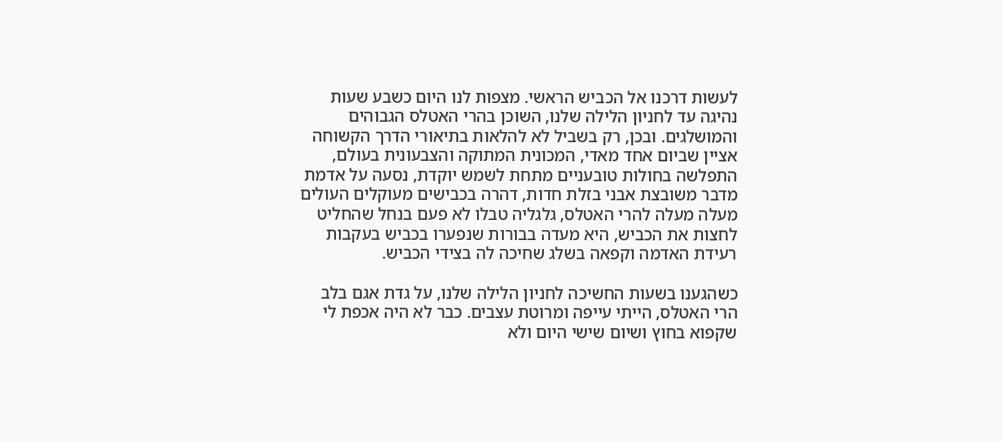לעשות דרכנו אל הכביש הראשי. מצפות לנו היום כשבע שעות נהיגה עד לחניון הלילה שלנו, השוכן בהרי האטלס הגבוהים והמושלגים. ובכן, רק בשביל לא להלאות בתיאורי הדרך הקשוחה אציין שביום אחד מאדי, המכונית המתוקה והצבעונית בעולם, התפלשה בחולות טובעניים מתחת לשמש יוקדת, נסעה על אדמת מדבר משובצת אבני בזלת חדות, דהרה בכבישים מעוקלים העולים מעלה מעלה להרי האטלס, גלגליה טבלו לא פעם בנחל שהחליט לחצות את הכביש, היא מעדה בבורות שנפערו בכביש בעקבות רעידת האדמה וקפאה בשלג שחיכה לה בצידי הכביש.

כשהגענו בשעות החשיכה לחניון הלילה שלנו, על גדת אגם בלב הרי האטלס, הייתי עייפה ומרוטת עצבים. כבר לא היה אכפת לי שקפוא בחוץ ושיום שישי היום ולא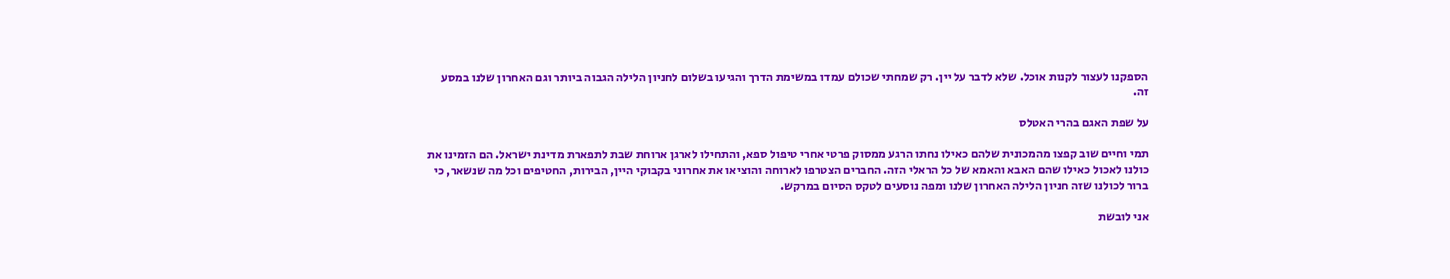הספקנו לעצור לקנות אוכל. שלא לדבר על יין. רק שמחתי שכולם עמדו במשימת הדרך והגיעו בשלום לחניון הלילה הגבוה ביותר וגם האחרון שלנו במסע זה.

על שפת האגם בהרי האטלס

תמי וחיים שוב קפצו מהמכונית שלהם כאילו נחתו הרגע ממסוק פרטי אחרי טיפול ספא, והתחילו לארגן ארוחת שבת לתפארת מדינת ישראל. הם הזמינו את כולנו לאכול כאילו שהם האבא והאמא של כל הראלי הזה. החברים הצטרפו לארוחה והוציאו את אחרוני בקבוקי היין, הבירות, החטיפים וכל מה שנשאר, כי ברור לכולנו שזה חניון הלילה האחרון שלנו ומפה נוסעים לטקס הסיום במרקש.

אני לובשת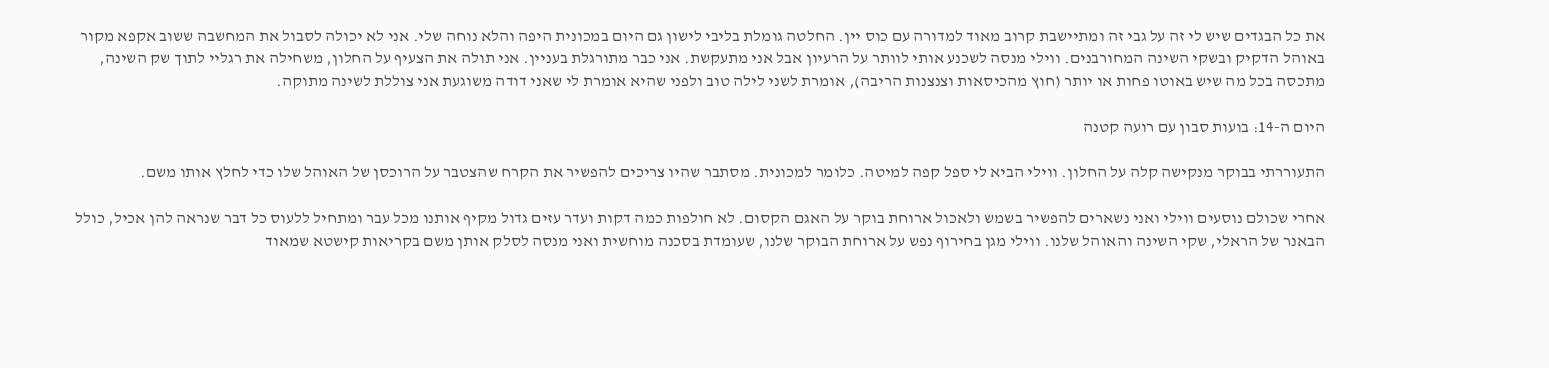את כל הבגדים שיש לי זה על גבי זה ומתיישבת קרוב מאוד למדורה עם כוס יין. החלטה גומלת בליבי לישון גם היום במכונית היפה והלא נוחה שלי. אני לא יכולה לסבול את המחשבה ששוב אקפא מקור באוהל הדקיק ובשקי השינה המחורבנים. ווילי מנסה לשכנע אותי לוותר על הרעיון אבל אני מתעקשת. אני כבר מתורגלת בעניין. אני תולה את הצעיף על החלון, משחילה את רגליי לתוך שק השינה, מתכסה בכל מה שיש באוטו פחות או יותר (חוץ מהכיסאות וצנצנות הריבה), אומרת לשני לילה טוב ולפני שהיא אומרת לי שאני דודה משוגעת אני צוללת לשינה מתוקה.

היום ה-14: בועות סבון עם רועה קטנה

התעוררתי בבוקר מנקישה קלה על החלון. ווילי הביא לי ספל קפה למיטה. כלומר למכונית. מסתבר שהיו צריכים להפשיר את הקרח שהצטבר על הרוכסן של האוהל שלו כדי לחלץ אותו משם.

אחרי שכולם נוסעים ווילי ואני נשארים להפשיר בשמש ולאכול ארוחת בוקר על האגם הקסום. לא חולפות כמה דקות ועדר עזים גדול מקיף אותנו מכל עבר ומתחיל ללעוס כל דבר שנראה להן אכיל, כולל הבאנר של הראלי, שקי השינה והאוהל שלנו. ווילי מגן בחירוף נפש על ארוחת הבוקר שלנו, שעומדת בסכנה מוחשית ואני מנסה לסלק אותן משם בקריאות קישטא שמאוד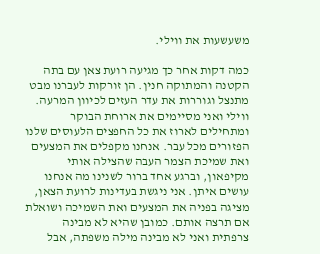משעשעות את ווילי.

כמה דקות אחר כך מגיעה רועת צאן עם בתה הקטנה והמתוקה חנין. הן זורקות לעברנו מבט מתנצל וגוררות את עדר העזים לכיוון המרעה. ווילי ואני מסיימים את ארוחת הבוקר ומתחילים לארוז את כל החפצים הלעוסים שלנו הפזורים מכל עבר. אנחנו מקפלים את המצעים ואת שמיכת הצמר העבה שהצילה אותי מקיפאון, וברגע אחד ברור לשנינו מה אנחנו עושים איתן. אני ניגשת בעדינות לרועת הצאן, מציגה בפניה את המצעים ואת השמיכה ושואלת אם תרצה אותם. כמובן שהיא לא מבינה צרפתית ואני לא מבינה מילה משפתה, אבל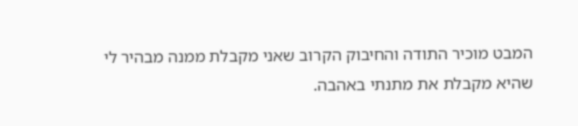המבט מוכיר התודה והחיבוק הקרוב שאני מקבלת ממנה מבהיר לי שהיא מקבלת את מתנתי באהבה.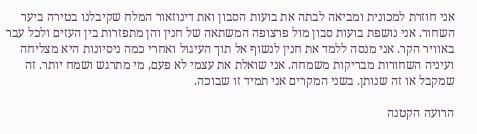אני חוזרת למכונית ומביאה לבתה את בועות הסבון ואת דינוזאור המלח שקיבלנו בטירה ביער השחור. אני נושפת בועות סבון מול פרצופה המשתאה של חנין והן מתפזרות בין העזים ולכל עבר באוויר הקר. אני מנסה ללמד את חנין לנשוף אל תוך העיגול ואחרי כמה ניסיונות היא מצליחה ועיניה השחורות מבריקות משמחה. אני שואלת את עצמי לא פעם, מי מתרגש ושמח יותר. זה שמקבל או זה שנותן. בשני המקרים אני תמיד זו שבוכה.

הרועה הקטנה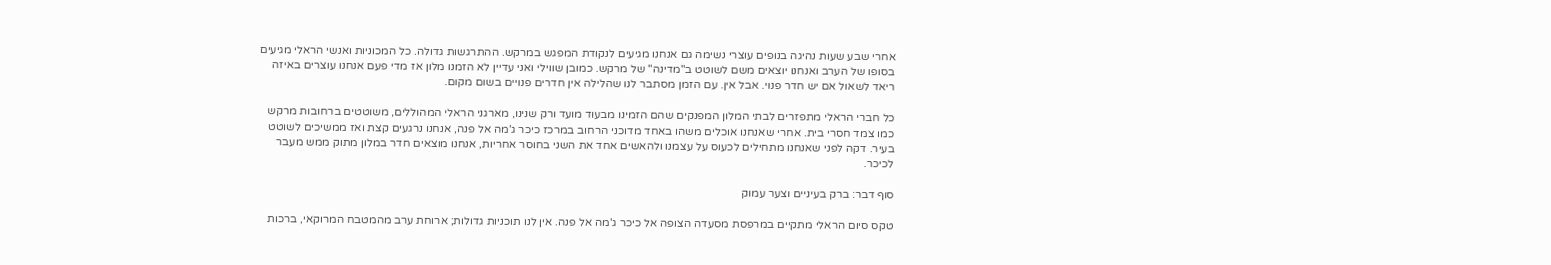אחרי שבע שעות נהיגה בנופים עוצרי נשימה גם אנחנו מגיעים לנקודת המפגש במרקש. ההתרגשות גדולה. כל המכוניות ואנשי הראלי מגיעים בסופו של הערב ואנחנו יוצאים משם לשוטט ב"מדינה" של מרקש. כמובן שווילי ואני עדיין לא הזמנו מלון אז מדי פעם אנחנו עוצרים באיזה ריאד לשאול אם יש חדר פנוי. אבל אין. עם הזמן מסתבר לנו שהלילה אין חדרים פנויים בשום מקום.

כל חברי הראלי מתפזרים לבתי המלון המפנקים שהם הזמינו מבעוד מועד ורק שנינו, מארגני הראלי המהוללים, משוטטים ברחובות מרקש כמו צמד חסרי בית. אחרי שאנחנו אוכלים משהו באחד מדוכני הרחוב במרכז כיכר ג'מה אל פנה, אנחנו נרגעים קצת ואז ממשיכים לשוטט בעיר. דקה לפני שאנחנו מתחילים לכעוס על עצמנו ולהאשים אחד את השני בחוסר אחריות, אנחנו מוצאים חדר במלון מתוק ממש מעבר לכיכר.

סוף דבר: ברק בעיניים וצער עמוק

טקס סיום הראלי מתקיים במרפסת מסעדה הצופה אל כיכר ג'מה אל פנה. אין לנו תוכניות גדולות; ארוחת ערב מהמטבח המרוקאי, ברכות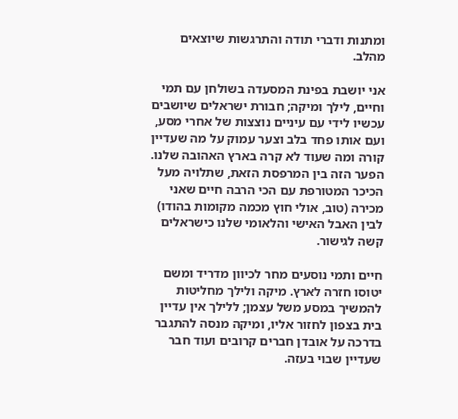ומתנות ודברי תודה והתרגשות שיוצאים מהלב.

אני יושבת בפינת המסעדה בשולחן עם תמי וחיים, לילך ומיקה; חבורת ישראלים שיושבים עכשיו לידי עם עיניים נוצצות של אחרי מסע, ועם אותו פחד בלב וצער עמוק על מה שעדיין קורה ומה שעוד לא קרה בארץ האהובה שלנו. הפער הזה בין המרפסת הזאת, שתלויה מעל הכיכר המטורפת עם הכי הרבה חיים שאני מכירה (טוב, אולי חוץ מכמה מקומות בהודו) לבין האבל האישי והלאומי שלנו כישראלים קשה לגישור.

חיים ותמי נוסעים מחר לכיוון מדריד ומשם יטוסו חזרה לארץ. מיקה ולילך מחליטות להמשיך במסע משל עצמן; ללילך אין עדיין בית בצפון לחזור אליו, ומיקה מנסה להתגבר בדרכה על אובדן חברים קרובים ועוד חבר שעדיין שבוי בעזה.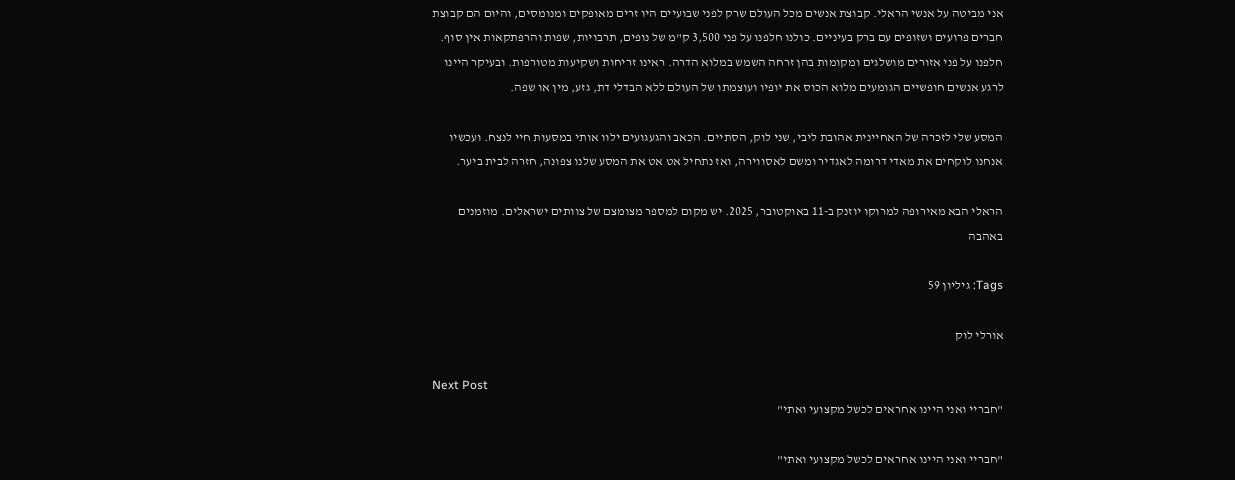אני מביטה על אנשי הראלי. קבוצת אנשים מכל העולם שרק לפני שבועיים היו זרים מאופקים ומנומסים, והיום הם קבוצת חברים פרועים ושזופים עם ברק בעיניים. כולנו חלפנו על פני 3,500 ק"מ של נופים, תרבויות, שפות והרפתקאות אין סוף. חלפנו על פני אזורים מושלגים ומקומות בהן זרחה השמש במלוא הדרה. ראינו זריחות ושקיעות מטורפות. ובעיקר היינו לרגע אנשים חופשיים הגומעים מלוא הכוס את יופיו ועוצמתו של העולם ללא הבדלי דת, גזע, מין או שפה.

המסע שלי לזכרה של האחיינית אהובת ליבי, שני לוק, הסתיים. הכאב והגעגועים ילוו אותי במסעות חיי לנצח. ועכשיו אנחנו לוקחים את מאדי דרומה לאגדיר ומשם לאסווירה, ואז נתחיל אט אט את המסע שלנו צפונה, חזרה לבית ביער.

הראלי הבא מאירופה למרוקו יוזנק ב-11 באוקטובר, 2025. יש מקום למספר מצומצם של צוותים ישראלים. מוזמנים באהבה

Tags: גיליון 59

אורלי לוק

Next Post
"חבריי ואני היינו אחראים לכשל מקצועי ואתי"

"חבריי ואני היינו אחראים לכשל מקצועי ואתי"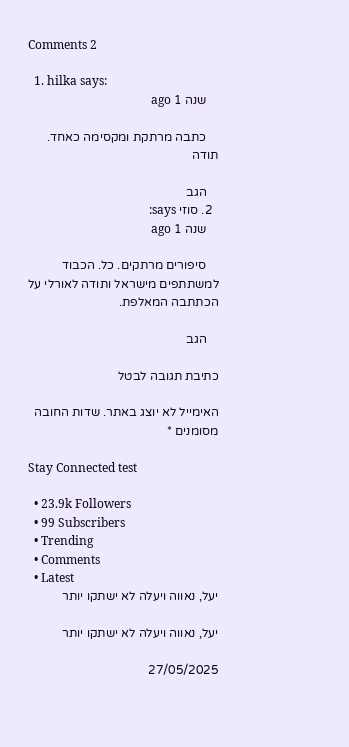Comments 2

  1. hilka says:
    שנה 1 ago

    כתבה מרתקת ומקסימה כאחד. תודה

    הגב
  2. סוזי says:
    שנה 1 ago

    סיפורים מרתקים. כל. הכבוד למשתתפים מישראל ותודה לאורלי על הכתתבה המאלפת.

    הגב

כתיבת תגובה לבטל

האימייל לא יוצג באתר. שדות החובה מסומנים *

Stay Connected test

  • 23.9k Followers
  • 99 Subscribers
  • Trending
  • Comments
  • Latest
יעל, נאווה ויעלה לא ישתקו יותר

יעל, נאווה ויעלה לא ישתקו יותר

27/05/2025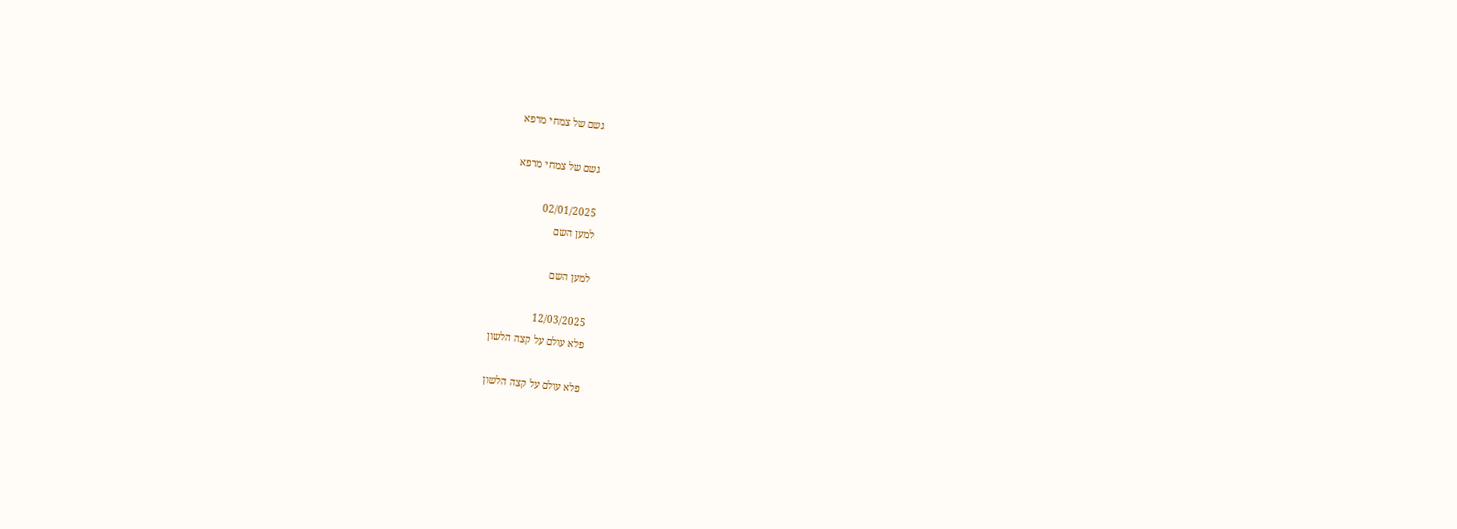גשם של צמחי מרפא

גשם של צמחי מרפא

02/01/2025
למען השם

למען השם

12/03/2025
פלא עולם על קצה הלשון

פלא עולם על קצה הלשון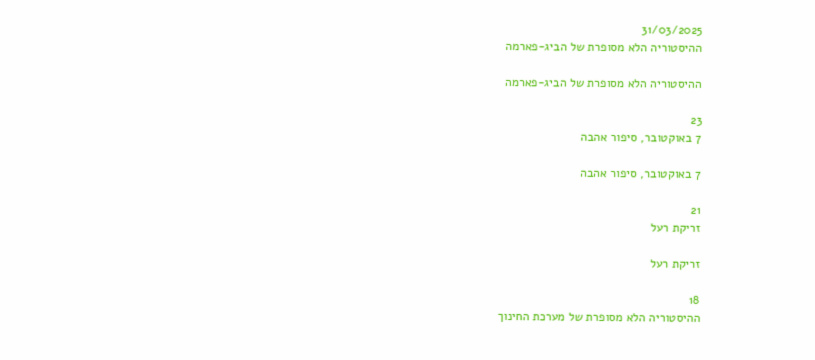31/03/2025
ההיסטוריה הלא מסופרת של הביג-פארמה

ההיסטוריה הלא מסופרת של הביג-פארמה

23
7 באוקטובר, סיפור אהבה

7 באוקטובר, סיפור אהבה

21
זריקת רעל

זריקת רעל

18
ההיסטוריה הלא מסופרת של מערכת החינוך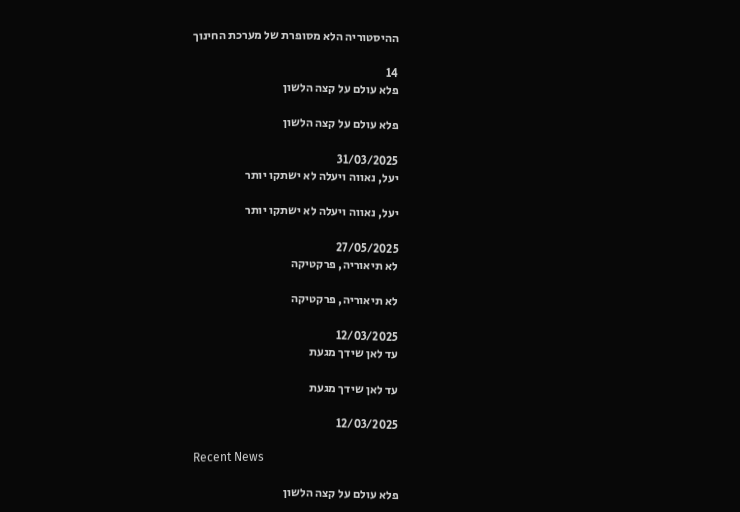ההיסטוריה הלא מסופרת של מערכת החינוך

14
פלא עולם על קצה הלשון

פלא עולם על קצה הלשון

31/03/2025
יעל, נאווה ויעלה לא ישתקו יותר

יעל, נאווה ויעלה לא ישתקו יותר

27/05/2025
לא תיאוריה, פרקטיקה

לא תיאוריה, פרקטיקה

12/03/2025
עד לאן שידך מגעת

עד לאן שידך מגעת

12/03/2025

Recent News

פלא עולם על קצה הלשון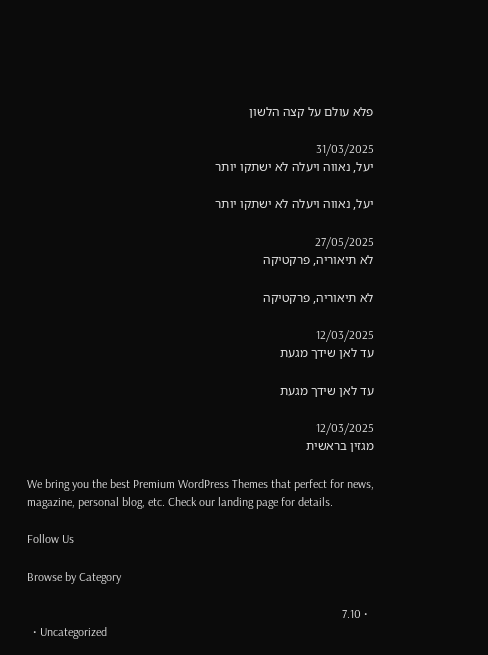פלא עולם על קצה הלשון

31/03/2025
יעל, נאווה ויעלה לא ישתקו יותר

יעל, נאווה ויעלה לא ישתקו יותר

27/05/2025
לא תיאוריה, פרקטיקה

לא תיאוריה, פרקטיקה

12/03/2025
עד לאן שידך מגעת

עד לאן שידך מגעת

12/03/2025
מגזין בראשית

We bring you the best Premium WordPress Themes that perfect for news, magazine, personal blog, etc. Check our landing page for details.

Follow Us

Browse by Category

  • 7.10
  • Uncategorized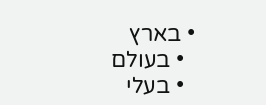• בארץ
  • בעולם
  • בעלי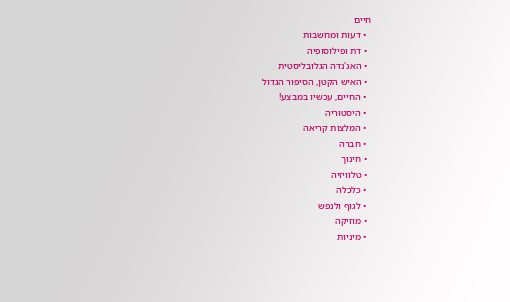חיים
  • דעות ומחשבות
  • דת ופילוסופיה
  • האג'נדה הגלובליסטית
  • האיש הקטן, הסיפור הגדול
  • החיים, עכשיו במבצע!
  • היסטוריה
  • המלצות קריאה
  • חברה
  • חינוך
  • טלוויזיה
  • כלכלה
  • לגוף ולנפש
  • מוזיקה
  • מיניות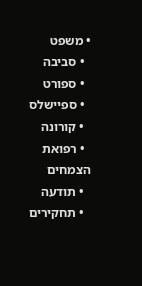• משפט
  • סביבה
  • ספורט
  • ספיישלס
  • קורונה
  • רפואת הצמחים
  • תודעה
  • תחקירים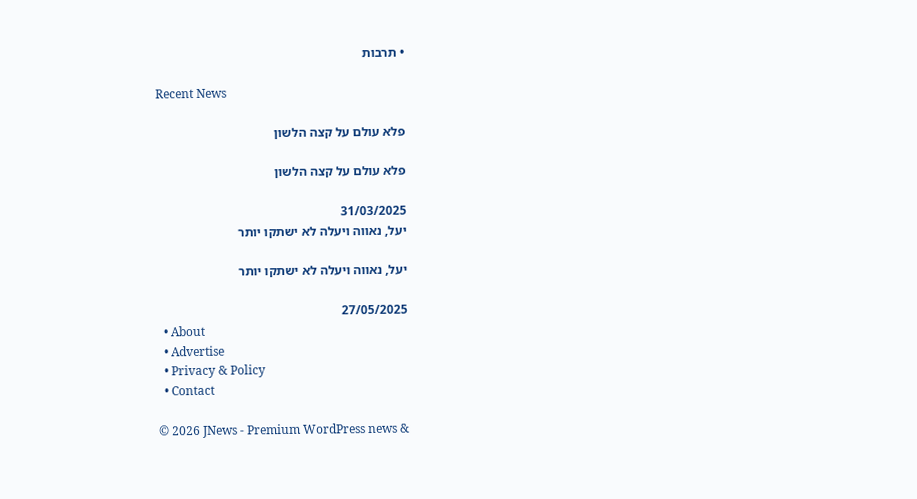• תרבות

Recent News

פלא עולם על קצה הלשון

פלא עולם על קצה הלשון

31/03/2025
יעל, נאווה ויעלה לא ישתקו יותר

יעל, נאווה ויעלה לא ישתקו יותר

27/05/2025
  • About
  • Advertise
  • Privacy & Policy
  • Contact

© 2026 JNews - Premium WordPress news &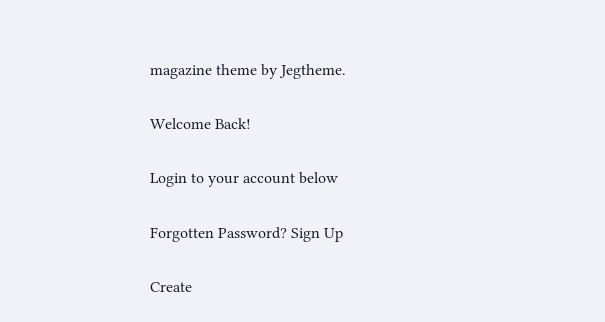magazine theme by Jegtheme.

Welcome Back!

Login to your account below

Forgotten Password? Sign Up

Create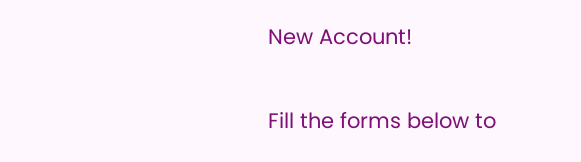New Account!

Fill the forms below to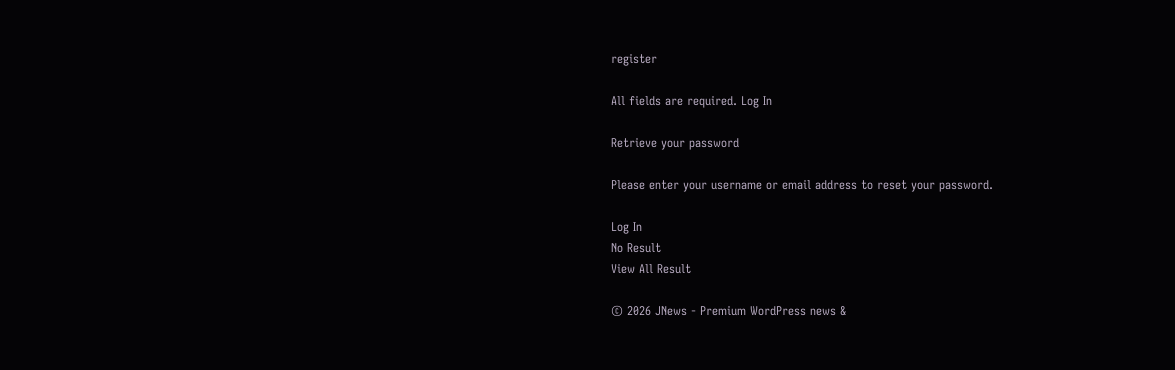register

All fields are required. Log In

Retrieve your password

Please enter your username or email address to reset your password.

Log In
No Result
View All Result

© 2026 JNews - Premium WordPress news &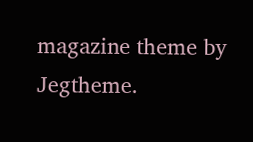magazine theme by Jegtheme.